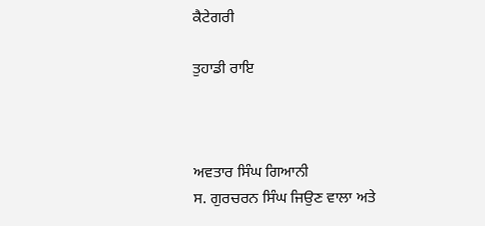ਕੈਟੇਗਰੀ

ਤੁਹਾਡੀ ਰਾਇ



ਅਵਤਾਰ ਸਿੰਘ ਗਿਆਨੀ
ਸ. ਗੁਰਚਰਨ ਸਿੰਘ ਜਿਉਣ ਵਾਲਾ ਅਤੇ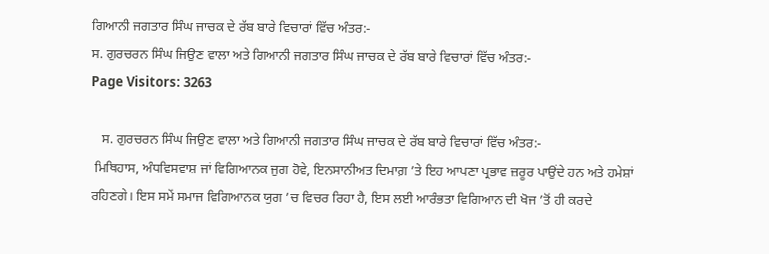ਗਿਆਨੀ ਜਗਤਾਰ ਸਿੰਘ ਜਾਚਕ ਦੇ ਰੱਬ ਬਾਰੇ ਵਿਚਾਰਾਂ ਵਿੱਚ ਅੰਤਰ:-
ਸ. ਗੁਰਚਰਨ ਸਿੰਘ ਜਿਉਣ ਵਾਲਾ ਅਤੇ ਗਿਆਨੀ ਜਗਤਾਰ ਸਿੰਘ ਜਾਚਕ ਦੇ ਰੱਬ ਬਾਰੇ ਵਿਚਾਰਾਂ ਵਿੱਚ ਅੰਤਰ:-
Page Visitors: 3263

   ਸ. ਗੁਰਚਰਨ ਸਿੰਘ ਜਿਉਣ ਵਾਲਾ ਅਤੇ ਗਿਆਨੀ ਜਗਤਾਰ ਸਿੰਘ ਜਾਚਕ ਦੇ ਰੱਬ ਬਾਰੇ ਵਿਚਾਰਾਂ ਵਿੱਚ ਅੰਤਰ:-
 ਮਿਥਿਹਾਸ, ਅੰਧਵਿਸਵਾਸ਼ ਜਾਂ ਵਿਗਿਆਨਕ ਜੁਗ ਹੋਵੇ, ਇਨਸਾਨੀਅਤ ਦਿਮਾਗ਼ ’ਤੇ ਇਹ ਆਪਣਾ ਪ੍ਰਭਾਵ ਜ਼ਰੂਰ ਪਾਉਂਦੇ ਹਨ ਅਤੇ ਹਮੇਸ਼ਾਂ ਰਹਿਣਗੇ। ਇਸ ਸਮੇਂ ਸਮਾਜ ਵਿਗਿਆਨਕ ਯੁਗ ’ਚ ਵਿਚਰ ਰਿਹਾ ਹੈ, ਇਸ ਲਈ ਆਰੰਭਤਾ ਵਿਗਿਆਨ ਦੀ ਖੋਜ ’ਤੋਂ ਹੀ ਕਰਦੇ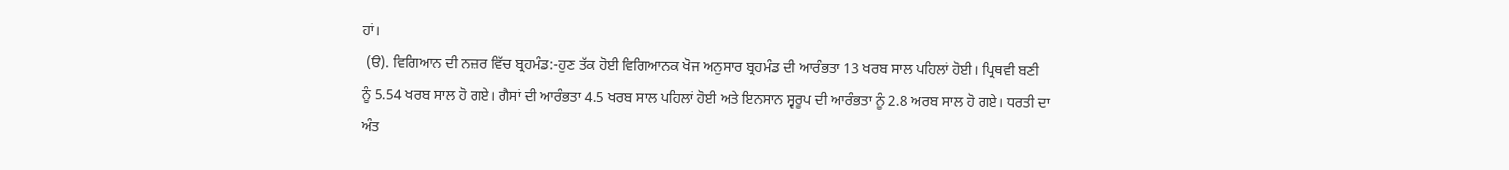ਹਾਂ।
 (ੳ). ਵਿਗਿਆਨ ਦੀ ਨਜ਼ਰ ਵਿੱਚ ਬ੍ਰਹਮੰਡ:-ਹੁਣ ਤੱਕ ਹੋਈ ਵਿਗਿਆਨਕ ਖੋਜ ਅਨੁਸਾਰ ਬ੍ਰਹਮੰਡ ਦੀ ਆਰੰਭਤਾ 13 ਖਰਬ ਸਾਲ ਪਹਿਲਾਂ ਹੋਈ। ਪ੍ਰਿਥਵੀ ਬਣੀ ਨੂੰ 5.54 ਖਰਬ ਸਾਲ ਹੋ ਗਏ। ਗੈਸਾਂ ਦੀ ਆਰੰਭਤਾ 4.5 ਖਰਬ ਸਾਲ ਪਹਿਲਾਂ ਹੋਈ ਅਤੇ ਇਨਸਾਨ ਸ੍ਵਰੂਪ ਦੀ ਆਰੰਭਤਾ ਨੂੰ 2.8 ਅਰਬ ਸਾਲ ਹੋ ਗਏ। ਧਰਤੀ ਦਾ ਅੰਤ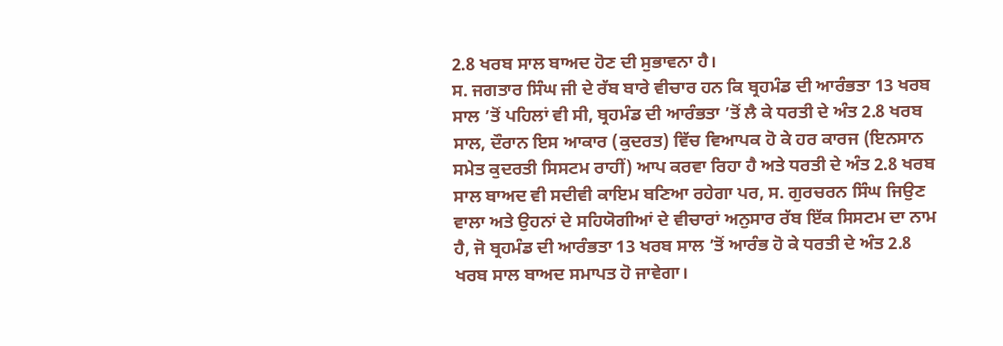2.8 ਖਰਬ ਸਾਲ ਬਾਅਦ ਹੋਣ ਦੀ ਸੁਭਾਵਨਾ ਹੈ।
ਸ. ਜਗਤਾਰ ਸਿੰਘ ਜੀ ਦੇ ਰੱਬ ਬਾਰੇ ਵੀਚਾਰ ਹਨ ਕਿ ਬ੍ਰਹਮੰਡ ਦੀ ਆਰੰਭਤਾ 13 ਖਰਬ ਸਾਲ ’ਤੋਂ ਪਹਿਲਾਂ ਵੀ ਸੀ, ਬ੍ਰਹਮੰਡ ਦੀ ਆਰੰਭਤਾ ’ਤੋਂ ਲੈ ਕੇ ਧਰਤੀ ਦੇ ਅੰਤ 2.8 ਖਰਬ ਸਾਲ, ਦੌਰਾਨ ਇਸ ਆਕਾਰ (ਕੁਦਰਤ) ਵਿੱਚ ਵਿਆਪਕ ਹੋ ਕੇ ਹਰ ਕਾਰਜ (ਇਨਸਾਨ ਸਮੇਤ ਕੁਦਰਤੀ ਸਿਸਟਮ ਰਾਹੀਂ) ਆਪ ਕਰਵਾ ਰਿਹਾ ਹੈ ਅਤੇ ਧਰਤੀ ਦੇ ਅੰਤ 2.8 ਖਰਬ ਸਾਲ ਬਾਅਦ ਵੀ ਸਦੀਵੀ ਕਾਇਮ ਬਣਿਆ ਰਹੇਗਾ ਪਰ, ਸ. ਗੁਰਚਰਨ ਸਿੰਘ ਜਿਉਣ ਵਾਲਾ ਅਤੇ ਉਹਨਾਂ ਦੇ ਸਹਿਯੋਗੀਆਂ ਦੇ ਵੀਚਾਰਾਂ ਅਨੁਸਾਰ ਰੱਬ ਇੱਕ ਸਿਸਟਮ ਦਾ ਨਾਮ ਹੈ, ਜੋ ਬ੍ਰਹਮੰਡ ਦੀ ਆਰੰਭਤਾ 13 ਖਰਬ ਸਾਲ ’ਤੋਂ ਆਰੰਭ ਹੋ ਕੇ ਧਰਤੀ ਦੇ ਅੰਤ 2.8 ਖਰਬ ਸਾਲ ਬਾਅਦ ਸਮਾਪਤ ਹੋ ਜਾਵੇਗਾ।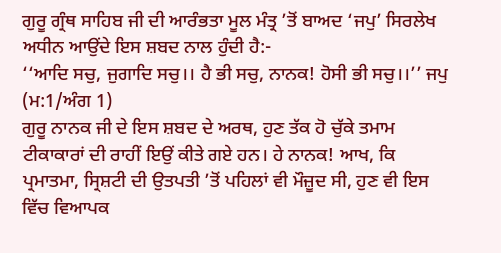ਗੁਰੂ ਗ੍ਰੰਥ ਸਾਹਿਬ ਜੀ ਦੀ ਆਰੰਭਤਾ ਮੂਲ ਮੰਤ੍ਰ ’ਤੋਂ ਬਾਅਦ ‘ਜਪੁ’ ਸਿਰਲੇਖ ਅਧੀਨ ਆਉਂਦੇ ਇਸ ਸ਼ਬਦ ਨਾਲ ਹੁੰਦੀ ਹੈ:-
‘‘ਆਦਿ ਸਚੁ, ਜੁਗਾਦਿ ਸਚੁ।। ਹੈ ਭੀ ਸਚੁ, ਨਾਨਕ! ਹੋਸੀ ਭੀ ਸਚੁ।।’’ ਜਪੁ (ਮ:1/ਅੰਗ 1)
ਗੁਰੂ ਨਾਨਕ ਜੀ ਦੇ ਇਸ ਸ਼ਬਦ ਦੇ ਅਰਥ, ਹੁਣ ਤੱਕ ਹੋ ਚੁੱਕੇ ਤਮਾਮ ਟੀਕਾਕਾਰਾਂ ਦੀ ਰਾਹੀਂ ਇਉਂ ਕੀਤੇ ਗਏ ਹਨ। ਹੇ ਨਾਨਕ! ਆਖ, ਕਿ ਪ੍ਰਮਾਤਮਾ, ਸ੍ਰਿਸ਼ਟੀ ਦੀ ਉਤਪਤੀ ’ਤੋਂ ਪਹਿਲਾਂ ਵੀ ਮੌਜ਼ੂਦ ਸੀ, ਹੁਣ ਵੀ ਇਸ ਵਿੱਚ ਵਿਆਪਕ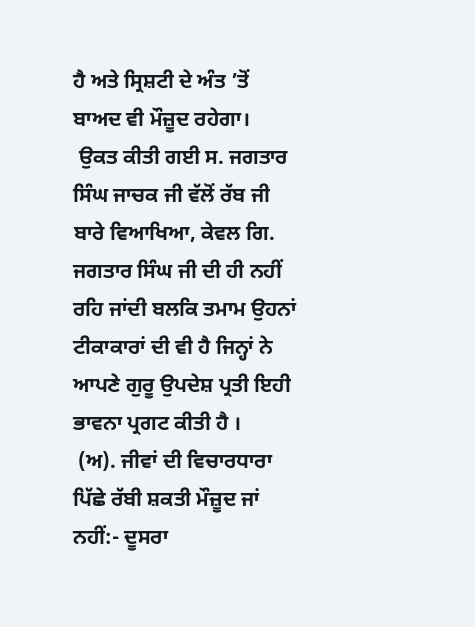ਹੈ ਅਤੇ ਸ੍ਰਿਸ਼ਟੀ ਦੇ ਅੰਤ ’ਤੋਂ ਬਾਅਦ ਵੀ ਮੌਜ਼ੂਦ ਰਹੇਗਾ।
 ਉਕਤ ਕੀਤੀ ਗਈ ਸ. ਜਗਤਾਰ ਸਿੰਘ ਜਾਚਕ ਜੀ ਵੱਲੋਂ ਰੱਬ ਜੀ ਬਾਰੇ ਵਿਆਖਿਆ, ਕੇਵਲ ਗਿ. ਜਗਤਾਰ ਸਿੰਘ ਜੀ ਦੀ ਹੀ ਨਹੀਂ ਰਹਿ ਜਾਂਦੀ ਬਲਕਿ ਤਮਾਮ ਉਹਨਾਂ ਟੀਕਾਕਾਰਾਂ ਦੀ ਵੀ ਹੈ ਜਿਨ੍ਹਾਂ ਨੇ ਆਪਣੇ ਗੁਰੂ ਉਪਦੇਸ਼ ਪ੍ਰਤੀ ਇਹੀ ਭਾਵਨਾ ਪ੍ਰਗਟ ਕੀਤੀ ਹੈ ।
 (ਅ). ਜੀਵਾਂ ਦੀ ਵਿਚਾਰਧਾਰਾ ਪਿੱਛੇ ਰੱਬੀ ਸ਼ਕਤੀ ਮੌਜ਼ੂਦ ਜਾਂ ਨਹੀਂ:- ਦੂਸਰਾ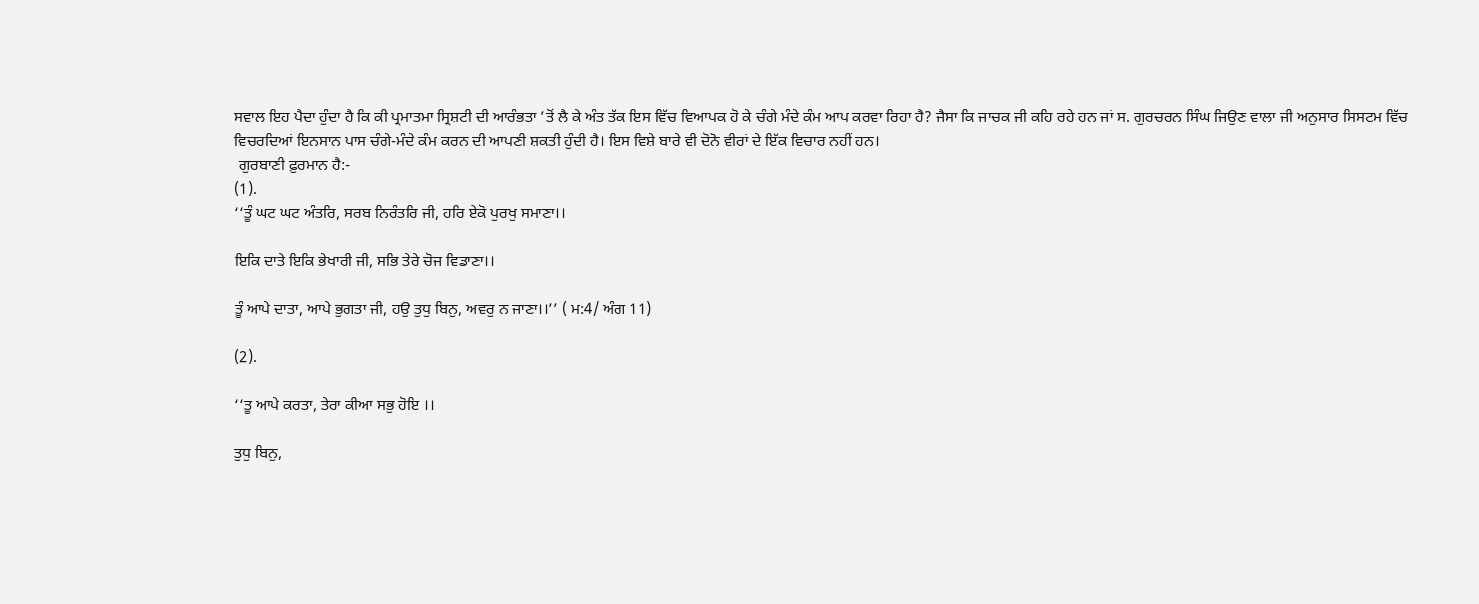ਸਵਾਲ ਇਹ ਪੈਦਾ ਹੁੰਦਾ ਹੈ ਕਿ ਕੀ ਪ੍ਰਮਾਤਮਾ ਸ੍ਰਿਸ਼ਟੀ ਦੀ ਆਰੰਭਤਾ ’ਤੋਂ ਲੈ ਕੇ ਅੰਤ ਤੱਕ ਇਸ ਵਿੱਚ ਵਿਆਪਕ ਹੋ ਕੇ ਚੰਗੇ ਮੰਦੇ ਕੰਮ ਆਪ ਕਰਵਾ ਰਿਹਾ ਹੈ? ਜੈਸਾ ਕਿ ਜਾਚਕ ਜੀ ਕਹਿ ਰਹੇ ਹਨ ਜਾਂ ਸ. ਗੁਰਚਰਨ ਸਿੰਘ ਜਿਉਣ ਵਾਲਾ ਜੀ ਅਨੁਸਾਰ ਸਿਸਟਮ ਵਿੱਚ ਵਿਚਰਦਿਆਂ ਇਨਸਾਨ ਪਾਸ ਚੰਗੇ-ਮੰਦੇ ਕੰਮ ਕਰਨ ਦੀ ਆਪਣੀ ਸ਼ਕਤੀ ਹੁੰਦੀ ਹੈ। ਇਸ ਵਿਸ਼ੇ ਬਾਰੇ ਵੀ ਦੋਨੋ ਵੀਰਾਂ ਦੇ ਇੱਕ ਵਿਚਾਰ ਨਹੀਂ ਹਨ।
 ਗੁਰਬਾਣੀ ਫ਼ੁਰਮਾਨ ਹੈ:-
(1).
‘‘ਤੂੰ ਘਟ ਘਟ ਅੰਤਰਿ, ਸਰਬ ਨਿਰੰਤਰਿ ਜੀ, ਹਰਿ ਏਕੋ ਪੁਰਖੁ ਸਮਾਣਾ।।

ਇਕਿ ਦਾਤੇ ਇਕਿ ਭੇਖਾਰੀ ਜੀ, ਸਭਿ ਤੇਰੇ ਚੋਜ ਵਿਡਾਣਾ।।

ਤੂੰ ਆਪੇ ਦਾਤਾ, ਆਪੇ ਭੁਗਤਾ ਜੀ, ਹਉ ਤੁਧੁ ਬਿਨੁ, ਅਵਰੁ ਨ ਜਾਣਾ।।’’ ( ਮ:4/ ਅੰਗ 11)

(2).

‘‘ਤੂ ਆਪੇ ਕਰਤਾ, ਤੇਰਾ ਕੀਆ ਸਭੁ ਹੋਇ ।।

ਤੁਧੁ ਬਿਨੁ,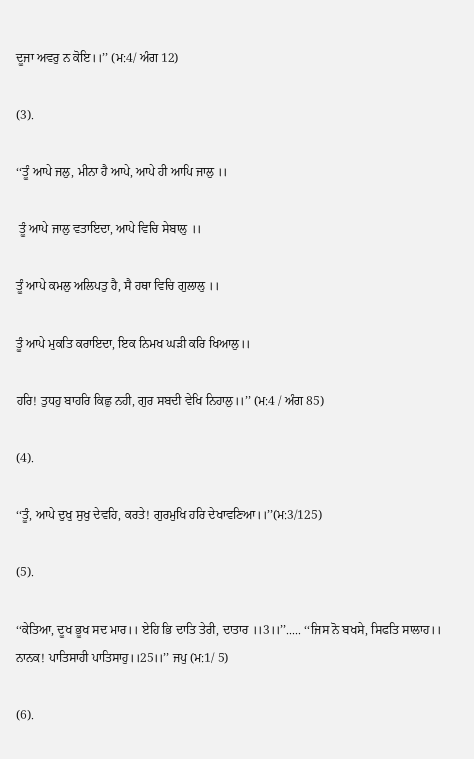ਦੂਜਾ ਅਵਰੁ ਨ ਕੋਇ।।’’ (ਮ:4/ ਅੰਗ 12)

(3).

‘‘ਤੂੰ ਆਪੇ ਜਲੁ, ਮੀਨਾ ਹੈ ਆਪੇ, ਆਪੇ ਹੀ ਆਪਿ ਜਾਲੁ ।।

 ਤੂੰ ਆਪੇ ਜਾਲੁ ਵਤਾਇਦਾ, ਆਪੇ ਵਿਚਿ ਸੇਬਾਲੁ ।।

ਤੂੰ ਆਪੇ ਕਮਲੁ ਅਲਿਪਤੁ ਹੈ, ਸੈ ਹਥਾ ਵਿਚਿ ਗੁਲਾਲੁ ।।

ਤੂੰ ਆਪੇ ਮੁਕਤਿ ਕਰਾਇਦਾ, ਇਕ ਨਿਮਖ ਘੜੀ ਕਰਿ ਖਿਆਲੁ।।

ਹਰਿ! ਤੁਧਹੁ ਬਾਹਰਿ ਕਿਛੁ ਨਹੀ, ਗੁਰ ਸਬਦੀ ਵੇਖਿ ਨਿਹਾਲੁ।।’’ (ਮ:4 / ਅੰਗ 85)

(4).

‘‘ਤੂੰ, ਆਪੇ ਦੁਖੁ ਸੁਖੁ ਦੇਵਹਿ, ਕਰਤੇ! ਗੁਰਮੁਖਿ ਹਰਿ ਦੇਖਾਵਣਿਆ।।’’(ਮ:3/125)

(5).

‘‘ਕੇਤਿਆ, ਦੂਖ ਭੂਖ ਸਦ ਮਾਰ।। ਏਹਿ ਭਿ ਦਾਤਿ ਤੇਰੀ, ਦਾਤਾਰ ।।3।।’’..... ‘‘ਜਿਸ ਨੋ ਬਖਸੇ, ਸਿਫਤਿ ਸਾਲਾਹ।। ਨਾਨਕ! ਪਾਤਿਸਾਹੀ ਪਾਤਿਸਾਹੁ।।25।।’’ ਜਪੁ (ਮ:1/ 5)

(6).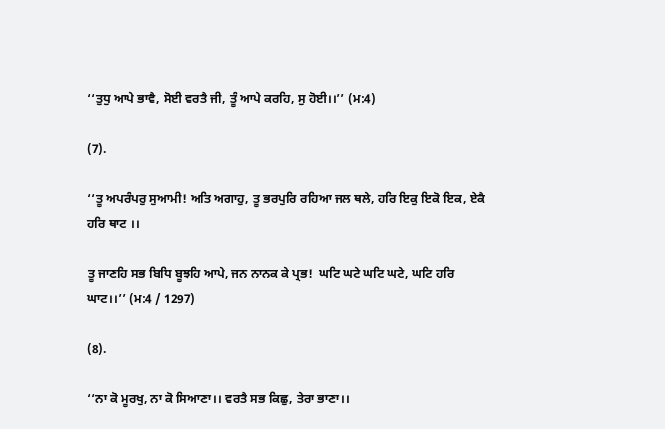‘‘ਤੁਧੁ ਆਪੇ ਭਾਵੈ, ਸੋਈ ਵਰਤੈ ਜੀ, ਤੂੰ ਆਪੇ ਕਰਹਿ, ਸੁ ਹੋਈ।।’’ (ਮ:4)

(7).

‘‘ਤੂ ਅਪਰੰਪਰੁ ਸੁਆਮੀ! ਅਤਿ ਅਗਾਹੁ, ਤੂ ਭਰਪੁਰਿ ਰਹਿਆ ਜਲ ਥਲੇ, ਹਰਿ ਇਕੁ ਇਕੋ ਇਕ, ਏਕੈ ਹਰਿ ਥਾਟ ।।

ਤੂ ਜਾਣਹਿ ਸਭ ਬਿਧਿ ਬੂਝਹਿ ਆਪੇ, ਜਨ ਨਾਨਕ ਕੇ ਪ੍ਰਭ!  ਘਟਿ ਘਟੇ ਘਟਿ ਘਟੇ, ਘਟਿ ਹਰਿ ਘਾਟ।।’’ (ਮ:4 / 1297)

(8).

‘‘ਨਾ ਕੋ ਮੂਰਖੁ, ਨਾ ਕੋ ਸਿਆਣਾ।। ਵਰਤੈ ਸਭ ਕਿਛੁ, ਤੇਰਾ ਭਾਣਾ।।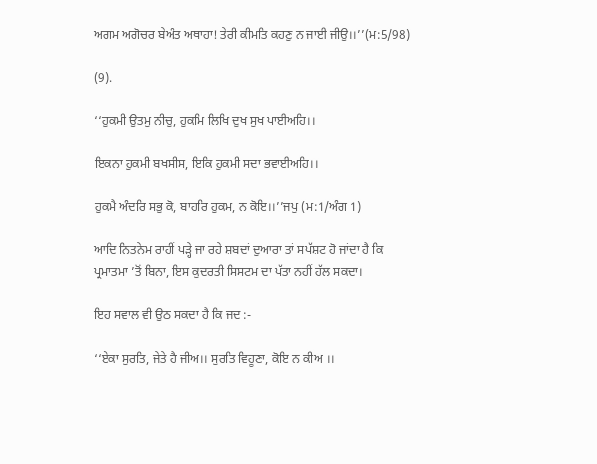ਅਗਮ ਅਗੋਚਰ ਬੇਅੰਤ ਅਥਾਹਾ! ਤੇਰੀ ਕੀਮਤਿ ਕਹਣੁ ਨ ਜਾਈ ਜੀਉ।।’’(ਮ:5/98)

(9).

‘‘ਹੁਕਮੀ ਉਤਮੁ ਨੀਚੁ, ਹੁਕਮਿ ਲਿਖਿ ਦੁਖ ਸੁਖ ਪਾਈਅਹਿ।।

ਇਕਨਾ ਹੁਕਮੀ ਬਖਸੀਸ, ਇਕਿ ਹੁਕਮੀ ਸਦਾ ਭਵਾਈਅਹਿ।।

ਹੁਕਮੈ ਅੰਦਰਿ ਸਭੁ ਕੋ, ਬਾਹਰਿ ਹੁਕਮ, ਨ ਕੋਇ।।’’ਜਪੁ (ਮ:1/ਅੰਗ 1)

ਆਦਿ ਨਿਤਨੇਮ ਰਾਹੀਂ ਪੜ੍ਹੇ ਜਾ ਰਹੇ ਸ਼ਬਦਾਂ ਦੁਆਰਾ ਤਾਂ ਸਪੱਸ਼ਟ ਹੋ ਜਾਂਦਾ ਹੈ ਕਿ ਪ੍ਰਮਾਤਮਾ ’ਤੋਂ ਬਿਨਾ, ਇਸ ਕੁਦਰਤੀ ਸਿਸਟਮ ਦਾ ਪੱਤਾ ਨਹੀਂ ਹੱਲ ਸਕਦਾ।

ਇਹ ਸਵਾਲ ਵੀ ਉਠ ਸਕਦਾ ਹੈ ਕਿ ਜਦ :-

‘‘ਏਕਾ ਸੁਰਤਿ, ਜੇਤੇ ਹੈ ਜੀਅ।। ਸੁਰਤਿ ਵਿਹੂਣਾ, ਕੋਇ ਨ ਕੀਅ ।।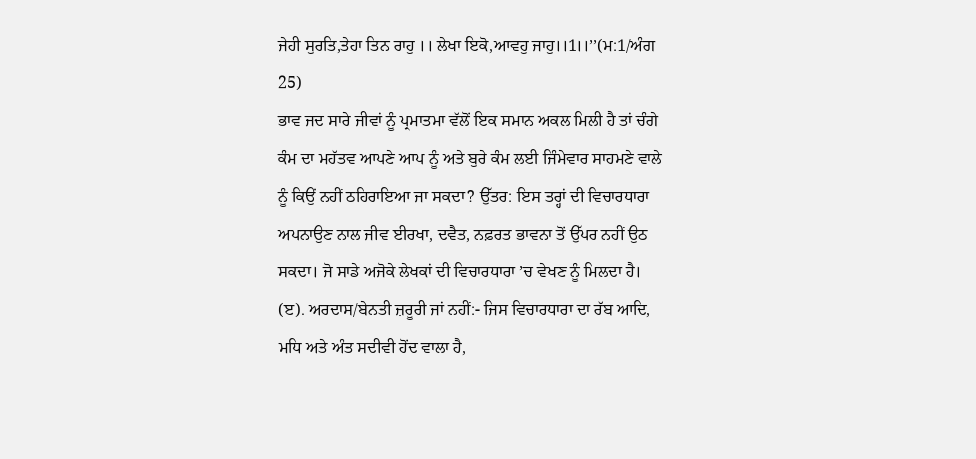ਜੇਹੀ ਸੁਰਤਿ,ਤੇਹਾ ਤਿਨ ਰਾਹੁ ।। ਲੇਖਾ ਇਕੋ,ਆਵਹੁ ਜਾਹੁ।।1।।’’(ਮ:1/ਅੰਗ 25)
ਭਾਵ ਜਦ ਸਾਰੇ ਜੀਵਾਂ ਨੂੰ ਪ੍ਰਮਾਤਮਾ ਵੱਲੋਂ ਇਕ ਸਮਾਨ ਅਕਲ ਮਿਲੀ ਹੈ ਤਾਂ ਚੰਗੇ ਕੰਮ ਦਾ ਮਹੱਤਵ ਆਪਣੇ ਆਪ ਨੂੰ ਅਤੇ ਬੁਰੇ ਕੰਮ ਲਈ ਜਿੰਮੇਵਾਰ ਸਾਹਮਣੇ ਵਾਲੇ ਨੂੰ ਕਿਉਂ ਨਹੀਂ ਠਹਿਰਾਇਆ ਜਾ ਸਕਦਾ? ਉੱਤਰ: ਇਸ ਤਰ੍ਹਾਂ ਦੀ ਵਿਚਾਰਧਾਰਾ ਅਪਨਾਉਣ ਨਾਲ ਜੀਵ ਈਰਖਾ, ਦਵੈਤ, ਨਫ਼ਰਤ ਭਾਵਨਾ ਤੋਂ ਉੱਪਰ ਨਹੀਂ ਉਠ ਸਕਦਾ। ਜੋ ਸਾਡੇ ਅਜੋਕੇ ਲੇਖਕਾਂ ਦੀ ਵਿਚਾਰਧਾਰਾ ’ਚ ਵੇਖਣ ਨੂੰ ਮਿਲਦਾ ਹੈ।
(ੲ). ਅਰਦਾਸ/ਬੇਨਤੀ ਜ਼ਰੂਰੀ ਜਾਂ ਨਹੀਂ:- ਜਿਸ ਵਿਚਾਰਧਾਰਾ ਦਾ ਰੱਬ ਆਦਿ, ਮਧਿ ਅਤੇ ਅੰਤ ਸਦੀਵੀ ਹੋਂਦ ਵਾਲਾ ਹੈ,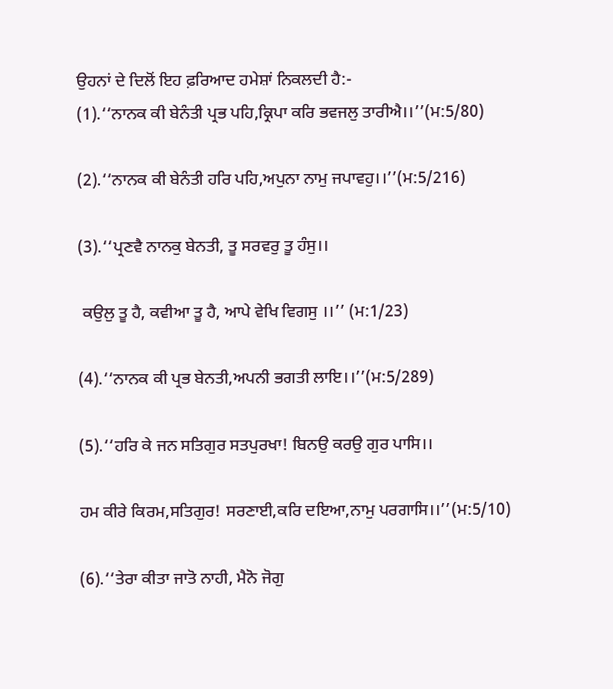ਉਹਨਾਂ ਦੇ ਦਿਲੋਂ ਇਹ ਫ਼ਰਿਆਦ ਹਮੇਸ਼ਾਂ ਨਿਕਲਦੀ ਹੈ:-
(1).‘‘ਨਾਨਕ ਕੀ ਬੇਨੰਤੀ ਪ੍ਰਭ ਪਹਿ,ਕ੍ਰਿਪਾ ਕਰਿ ਭਵਜਲੁ ਤਾਰੀਐ।।’’(ਮ:5/80)

(2).‘‘ਨਾਨਕ ਕੀ ਬੇਨੰਤੀ ਹਰਿ ਪਹਿ,ਅਪੁਨਾ ਨਾਮੁ ਜਪਾਵਹੁ।।’’(ਮ:5/216)

(3).‘‘ਪ੍ਰਣਵੈ ਨਾਨਕੁ ਬੇਨਤੀ, ਤੂ ਸਰਵਰੁ ਤੂ ਹੰਸੁ।।

 ਕਉਲੁ ਤੂ ਹੈ, ਕਵੀਆ ਤੂ ਹੈ, ਆਪੇ ਵੇਖਿ ਵਿਗਸੁ ।।’’ (ਮ:1/23)

(4).‘‘ਨਾਨਕ ਕੀ ਪ੍ਰਭ ਬੇਨਤੀ,ਅਪਨੀ ਭਗਤੀ ਲਾਇ।।’’(ਮ:5/289)

(5).‘‘ਹਰਿ ਕੇ ਜਨ ਸਤਿਗੁਰ ਸਤਪੁਰਖਾ! ਬਿਨਉ ਕਰਉ ਗੁਰ ਪਾਸਿ।।

ਹਮ ਕੀਰੇ ਕਿਰਮ,ਸਤਿਗੁਰ! ਸਰਣਾਈ,ਕਰਿ ਦਇਆ,ਨਾਮੁ ਪਰਗਾਸਿ।।’’(ਮ:5/10)

(6).‘‘ਤੇਰਾ ਕੀਤਾ ਜਾਤੋ ਨਾਹੀ, ਮੈਨੋ ਜੋਗੁ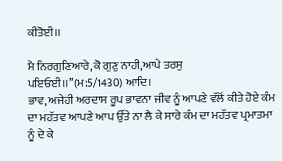ਕੀਤੋਈ।।

ਮੈ ਨਿਰਗੁਣਿਆਰੇ,ਕੋ ਗੁਣੁ ਨਾਹੀ,ਆਪੇ ਤਰਸੁ ਪਇਓਈ।।’’(ਮ:5/1430) ਆਦਿ।
ਭਾਵ, ਅਜੇਹੀ ਅਰਦਾਸ ਰੂਪ ਭਾਵਨਾ ਜੀਵ ਨੂੰ ਆਪਣੇ ਵੱਲੋਂ ਕੀਤੇ ਹੋਏ ਕੰਮ ਦਾ ਮਹੱਤਵ ਆਪਣੇ ਆਪ ਉੱਤੇ ਨਾ ਲੈ ਕੇ ਸਾਰੇ ਕੰਮ ਦਾ ਮਹੱਤਵ ਪ੍ਰਮਾਤਮਾ ਨੂੰ ਦੇ ਕੇ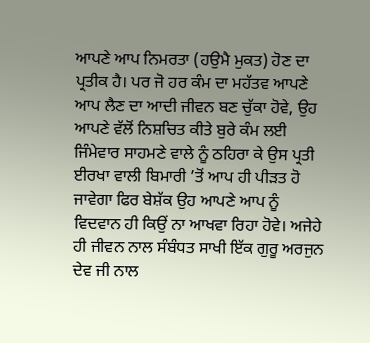ਆਪਣੇ ਆਪ ਨਿਮਰਤਾ (ਹਉਮੈ ਮੁਕਤ) ਹੋਣ ਦਾ ਪ੍ਰਤੀਕ ਹੈ। ਪਰ ਜੋ ਹਰ ਕੰਮ ਦਾ ਮਹੱਤਵ ਆਪਣੇ ਆਪ ਲੈਣ ਦਾ ਆਦੀ ਜੀਵਨ ਬਣ ਚੁੱਕਾ ਹੋਵੇ, ਉਹ ਆਪਣੇ ਵੱਲੋਂ ਨਿਸ਼ਚਿਤ ਕੀਤੇ ਬੁਰੇ ਕੰਮ ਲਈ ਜਿੰਮੇਵਾਰ ਸਾਹਮਣੇ ਵਾਲੇ ਨੂੰ ਠਹਿਰਾ ਕੇ ਉਸ ਪ੍ਰਤੀ ਈਰਖਾ ਵਾਲੀ ਬਿਮਾਰੀ ’ਤੋਂ ਆਪ ਹੀ ਪੀੜਤ ਹੋ ਜਾਵੇਗਾ ਫਿਰ ਬੇਸ਼ੱਕ ਉਹ ਆਪਣੇ ਆਪ ਨੂੰ ਵਿਦਵਾਨ ਹੀ ਕਿਉਂ ਨਾ ਆਖਵਾ ਰਿਹਾ ਹੋਵੇ। ਅਜੇਹੇ ਹੀ ਜੀਵਨ ਨਾਲ ਸੰਬੰਧਤ ਸਾਖੀ ਇੱਕ ਗੁਰੂ ਅਰਜੁਨ ਦੇਵ ਜੀ ਨਾਲ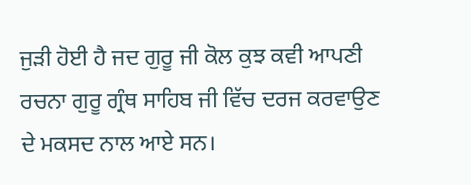ਜੁੜੀ ਹੋਈ ਹੈ ਜਦ ਗੁਰੂ ਜੀ ਕੋਲ ਕੁਝ ਕਵੀ ਆਪਣੀ ਰਚਨਾ ਗੁਰੂ ਗ੍ਰੰਥ ਸਾਹਿਬ ਜੀ ਵਿੱਚ ਦਰਜ ਕਰਵਾਉਣ ਦੇ ਮਕਸਦ ਨਾਲ ਆਏ ਸਨ।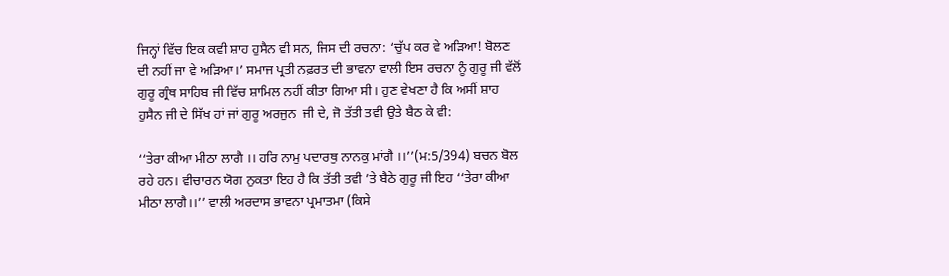ਜਿਨ੍ਹਾਂ ਵਿੱਚ ਇਕ ਕਵੀ ਸ਼ਾਹ ਹੁਸੈਨ ਵੀ ਸਨ, ਜਿਸ ਦੀ ਰਚਨਾ: ‘ਚੁੱਪ ਕਰ ਵੇ ਅੜਿਆ! ਬੋਲਣ ਦੀ ਨਹੀਂ ਜਾ ਵੇ ਅੜਿਆ।’ ਸਮਾਜ ਪ੍ਰਤੀ ਨਫ਼ਰਤ ਦੀ ਭਾਵਨਾ ਵਾਲੀ ਇਸ ਰਚਨਾ ਨੂੰ ਗੁਰੂ ਜੀ ਵੱਲੋਂ ਗੁਰੂ ਗ੍ਰੰਥ ਸਾਹਿਬ ਜੀ ਵਿੱਚ ਸ਼ਾਮਿਲ ਨਹੀਂ ਕੀਤਾ ਗਿਆ ਸੀ। ਹੁਣ ਵੇਖਣਾ ਹੈ ਕਿ ਅਸੀਂ ਸ਼ਾਹ ਹੁਸੈਨ ਜੀ ਦੇ ਸਿੱਖ ਹਾਂ ਜਾਂ ਗੁਰੂ ਅਰਜੁਨ  ਜੀ ਦੇ, ਜੋ ਤੱਤੀ ਤਵੀ ਉਤੇ ਬੈਠ ਕੇ ਵੀ:

‘‘ਤੇਰਾ ਕੀਆ ਮੀਠਾ ਲਾਗੈ ।। ਹਰਿ ਨਾਮੁ ਪਦਾਰਥੁ ਨਾਨਕੁ ਮਾਂਗੈ ।।’’(ਮ:5/394) ਬਚਨ ਬੋਲ ਰਹੇ ਹਨ। ਵੀਚਾਰਨ ਯੋਗ ਨੁਕਤਾ ਇਹ ਹੈ ਕਿ ਤੱਤੀ ਤਵੀ ’ਤੇ ਬੈਠੇ ਗੁਰੂ ਜੀ ਇਹ ‘‘ਤੇਰਾ ਕੀਆ ਮੀਠਾ ਲਾਗੈ।।’’ ਵਾਲੀ ਅਰਦਾਸ ਭਾਵਨਾ ਪ੍ਰਮਾਤਮਾ (ਕਿਸੇ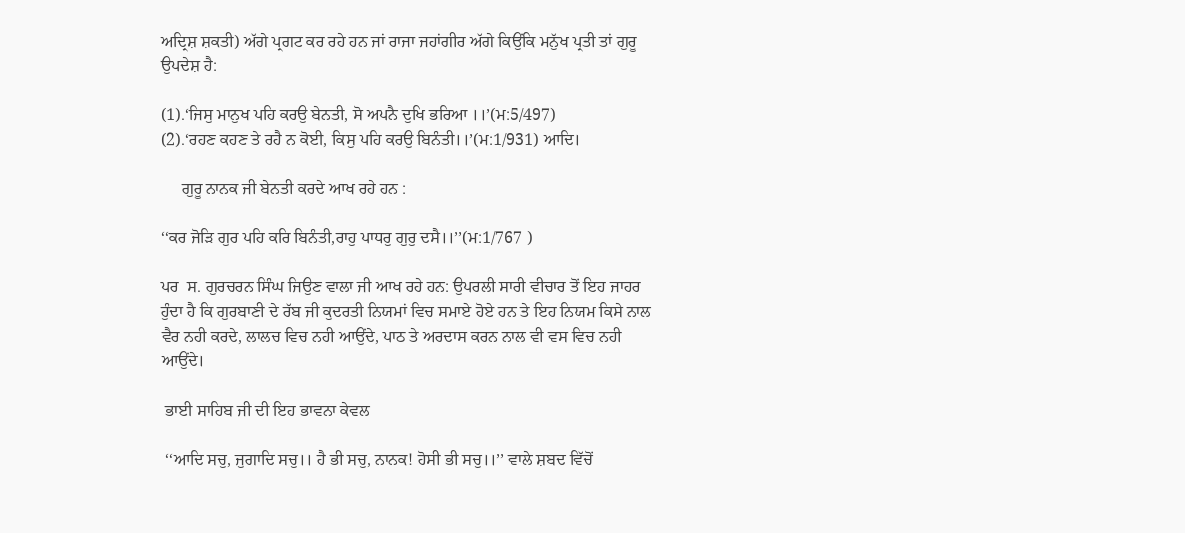ਅਦ੍ਰਿਸ਼ ਸ਼ਕਤੀ) ਅੱਗੇ ਪ੍ਰਗਟ ਕਰ ਰਹੇ ਹਨ ਜਾਂ ਰਾਜਾ ਜਹਾਂਗੀਰ ਅੱਗੇ ਕਿਉਂਕਿ ਮਨੁੱਖ ਪ੍ਰਤੀ ਤਾਂ ਗੁਰੂ ਉਪਦੇਸ਼ ਹੈ:

(1).‘ਜਿਸੁ ਮਾਨੁਖ ਪਹਿ ਕਰਉ ਬੇਨਤੀ, ਸੋ ਅਪਨੈ ਦੁਖਿ ਭਰਿਆ ।।’(ਮ:5/497)
(2).‘ਰਹਣ ਕਹਣ ਤੇ ਰਹੈ ਨ ਕੋਈ, ਕਿਸੁ ਪਹਿ ਕਰਉ ਬਿਨੰਤੀ।।’(ਮ:1/931) ਆਦਿ।

     ਗੁਰੂ ਨਾਨਕ ਜੀ ਬੇਨਤੀ ਕਰਦੇ ਆਖ ਰਹੇ ਹਨ :

‘‘ਕਰ ਜੋੜਿ ਗੁਰ ਪਹਿ ਕਰਿ ਬਿਨੰਤੀ,ਰਾਹੁ ਪਾਧਰੁ ਗੁਰੁ ਦਸੈ।।’’(ਮ:1/767 )

ਪਰ  ਸ. ਗੁਰਚਰਨ ਸਿੰਘ ਜਿਉਣ ਵਾਲਾ ਜੀ ਆਖ ਰਹੇ ਹਨ: ਉਪਰਲੀ ਸਾਰੀ ਵੀਚਾਰ ਤੋਂ ਇਹ ਜਾਹਰ ਹੁੰਦਾ ਹੈ ਕਿ ਗੁਰਬਾਣੀ ਦੇ ਰੱਬ ਜੀ ਕੁਦਰਤੀ ਨਿਯਮਾਂ ਵਿਚ ਸਮਾਏ ਹੋਏ ਹਨ ਤੇ ਇਹ ਨਿਯਮ ਕਿਸੇ ਨਾਲ ਵੈਰ ਨਹੀ ਕਰਦੇ, ਲਾਲਚ ਵਿਚ ਨਹੀ ਆਉਂਦੇ, ਪਾਠ ਤੇ ਅਰਦਾਸ ਕਰਨ ਨਾਲ ਵੀ ਵਸ ਵਿਚ ਨਹੀ ਆਉਂਦੇ।

 ਭਾਈ ਸਾਹਿਬ ਜੀ ਦੀ ਇਹ ਭਾਵਨਾ ਕੇਵਲ

 ‘‘ਆਦਿ ਸਚੁ, ਜੁਗਾਦਿ ਸਚੁ।। ਹੈ ਭੀ ਸਚੁ, ਨਾਨਕ! ਹੋਸੀ ਭੀ ਸਚੁ।।’’ ਵਾਲੇ ਸ਼ਬਦ ਵਿੱਚੋਂ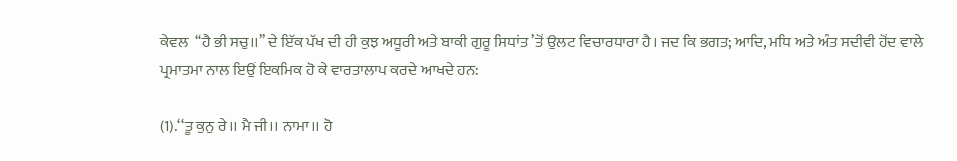ਕੇਵਲ  ‘‘ਹੈ ਭੀ ਸਚੁ।।’’ ਦੇ ਇੱਕ ਪੱਖ ਦੀ ਹੀ ਕੁਝ ਅਧੂਰੀ ਅਤੇ ਬਾਕੀ ਗੁਰੂ ਸਿਧਾਂਤ ’ਤੋਂ ਉਲਟ ਵਿਚਾਰਧਾਰਾ ਹੈ। ਜਦ ਕਿ ਭਗਤ; ਆਦਿ, ਮਧਿ ਅਤੇ ਅੰਤ ਸਦੀਵੀ ਹੋਂਦ ਵਾਲੇ ਪ੍ਰਮਾਤਮਾ ਨਾਲ ਇਉਂ ਇਕਮਿਕ ਹੋ ਕੇ ਵਾਰਤਾਲਾਪ ਕਰਦੇ ਆਖਦੇ ਹਨ:

(1).‘‘ਤੂ ਕੁਨੁ ਰੇ।। ਮੈ ਜੀ।। ਨਾਮਾ।। ਹੋ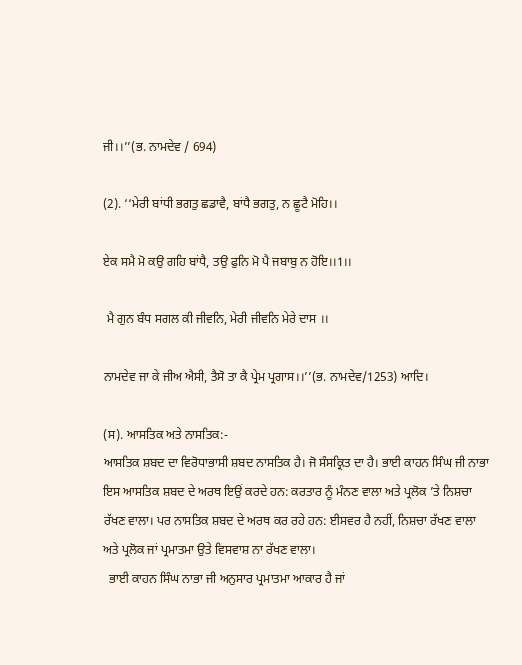ਜੀ।।’’(ਭ. ਨਾਮਦੇਵ / 694)

(2). ‘‘ਮੇਰੀ ਬਾਂਧੀ ਭਗਤੁ ਛਡਾਵੈ, ਬਾਂਧੈ ਭਗਤੁ, ਨ ਛੂਟੈ ਮੋਹਿ।।

ਏਕ ਸਮੈ ਮੋ ਕਉ ਗਹਿ ਬਾਂਧੈ, ਤਉ ਫੁਨਿ ਮੋ ਪੈ ਜਬਾਬੁ ਨ ਹੋਇ।।1।।

 ਮੈ ਗੁਨ ਬੰਧ ਸਗਲ ਕੀ ਜੀਵਨਿ, ਮੇਰੀ ਜੀਵਨਿ ਮੇਰੇ ਦਾਸ ।।

ਨਾਮਦੇਵ ਜਾ ਕੇ ਜੀਅ ਐਸੀ, ਤੈਸੋ ਤਾ ਕੈ ਪ੍ਰੇਮ ਪ੍ਰਗਾਸ।।’’(ਭ. ਨਾਮਦੇਵ/1253) ਆਦਿ।

(ਸ). ਆਸਤਿਕ ਅਤੇ ਨਾਸਤਿਕ:-
ਆਸਤਿਕ ਸ਼ਬਦ ਦਾ ਵਿਰੋਧਾਭਾਸੀ ਸ਼ਬਦ ਨਾਸਤਿਕ ਹੈ। ਜੋ ਸੰਸਕ੍ਰਿਤ ਦਾ ਹੈ। ਭਾਈ ਕਾਹਨ ਸਿੰਘ ਜੀ ਨਾਭਾ ਇਸ ਆਸਤਿਕ ਸ਼ਬਦ ਦੇ ਅਰਥ ਇਉਂ ਕਰਦੇ ਹਨ: ਕਰਤਾਰ ਨੂੰ ਮੰਨਣ ਵਾਲਾ ਅਤੇ ਪ੍ਰਲੋਕ ’ਤੇ ਨਿਸ਼ਚਾ ਰੱਖਣ ਵਾਲਾ। ਪਰ ਨਾਸਤਿਕ ਸ਼ਬਦ ਦੇ ਅਰਥ ਕਰ ਰਹੇ ਹਨ: ਈਸਵਰ ਹੈ ਨਹੀਂ, ਨਿਸ਼ਚਾ ਰੱਖਣ ਵਾਲਾ ਅਤੇ ਪ੍ਰਲੋਕ ਜਾਂ ਪ੍ਰਮਾਤਮਾ ਉਤੇ ਵਿਸਵਾਸ਼ ਨਾ ਰੱਖਣ ਵਾਲਾ।
  ਭਾਈ ਕਾਹਨ ਸਿੰਘ ਨਾਭਾ ਜੀ ਅਨੁਸਾਰ ਪ੍ਰਮਾਤਮਾ ਆਕਾਰ ਹੈ ਜਾਂ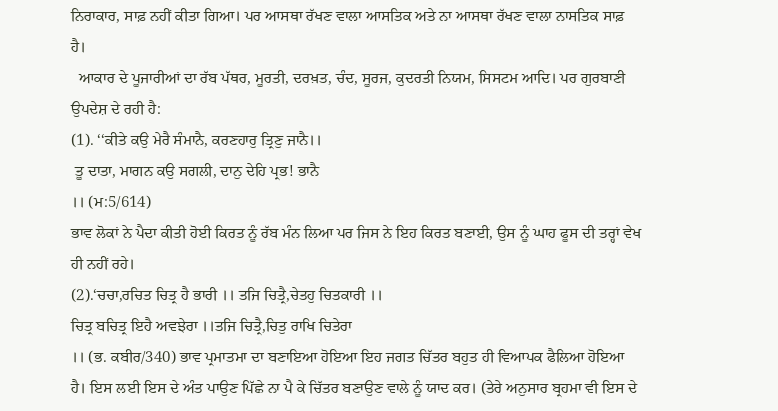ਨਿਰਾਕਾਰ, ਸਾਫ਼ ਨਹੀਂ ਕੀਤਾ ਗਿਆ। ਪਰ ਆਸਥਾ ਰੱਖਣ ਵਾਲਾ ਆਸਤਿਕ ਅਤੇ ਨਾ ਆਸਥਾ ਰੱਖਣ ਵਾਲਾ ਨਾਸਤਿਕ ਸਾਫ਼ ਹੈ।
  ਆਕਾਰ ਦੇ ਪੂਜਾਰੀਆਂ ਦਾ ਰੱਬ ਪੱਥਰ, ਮੂਰਤੀ, ਦਰਖ਼ਤ, ਚੰਦ, ਸੂਰਜ, ਕੁਦਰਤੀ ਨਿਯਮ, ਸਿਸਟਮ ਆਦਿ। ਪਰ ਗੁਰਬਾਣੀ ਉਪਦੇਸ਼ ਦੇ ਰਹੀ ਹੈ:
(1). ‘‘ਕੀਤੇ ਕਉ ਮੇਰੈ ਸੰਮਾਨੈ, ਕਰਣਹਾਰੁ ਤ੍ਰਿਣੁ ਜਾਨੈ।।
 ਤੂ ਦਾਤਾ, ਮਾਗਨ ਕਉ ਸਗਲੀ, ਦਾਨੁ ਦੇਹਿ ਪ੍ਰਭ! ਭਾਨੈ
।। (ਮ:5/614)
ਭਾਵ ਲੋਕਾਂ ਨੇ ਪੈਦਾ ਕੀਤੀ ਹੋਈ ਕਿਰਤ ਨੂੰ ਰੱਬ ਮੰਨ ਲਿਆ ਪਰ ਜਿਸ ਨੇ ਇਹ ਕਿਰਤ ਬਣਾਈ, ਉਸ ਨੂੰ ਘਾਹ ਫੂਸ ਦੀ ਤਰ੍ਹਾਂ ਵੇਖ ਹੀ ਨਹੀਂ ਰਹੇ।
(2).‘ਚਚਾ,ਰਚਿਤ ਚਿਤ੍ਰ ਹੈ ਭਾਰੀ ।। ਤਜਿ ਚਿਤ੍ਰੈ,ਚੇਤਹੁ ਚਿਤਕਾਰੀ ।।
ਚਿਤ੍ਰ ਬਚਿਤ੍ਰ ਇਹੈ ਅਵਝੇਰਾ ।।ਤਜਿ ਚਿਤ੍ਰੈ,ਚਿਤੁ ਰਾਖਿ ਚਿਤੇਰਾ
।। (ਭ. ਕਬੀਰ/340) ਭਾਵ ਪ੍ਰਮਾਤਮਾ ਦਾ ਬਣਾਇਆ ਹੋਇਆ ਇਹ ਜਗਤ ਚਿੱਤਰ ਬਹੁਤ ਹੀ ਵਿਆਪਕ ਫੈਲਿਆ ਹੋਇਆ ਹੈ। ਇਸ ਲਈ ਇਸ ਦੇ ਅੰਤ ਪਾਉਣ ਪਿੱਛੇ ਨਾ ਪੈ ਕੇ ਚਿੱਤਰ ਬਣਾਉਣ ਵਾਲੇ ਨੂੰ ਯਾਦ ਕਰ। (ਤੇਰੇ ਅਨੁਸਾਰ ਬ੍ਰਹਮਾ ਵੀ ਇਸ ਦੇ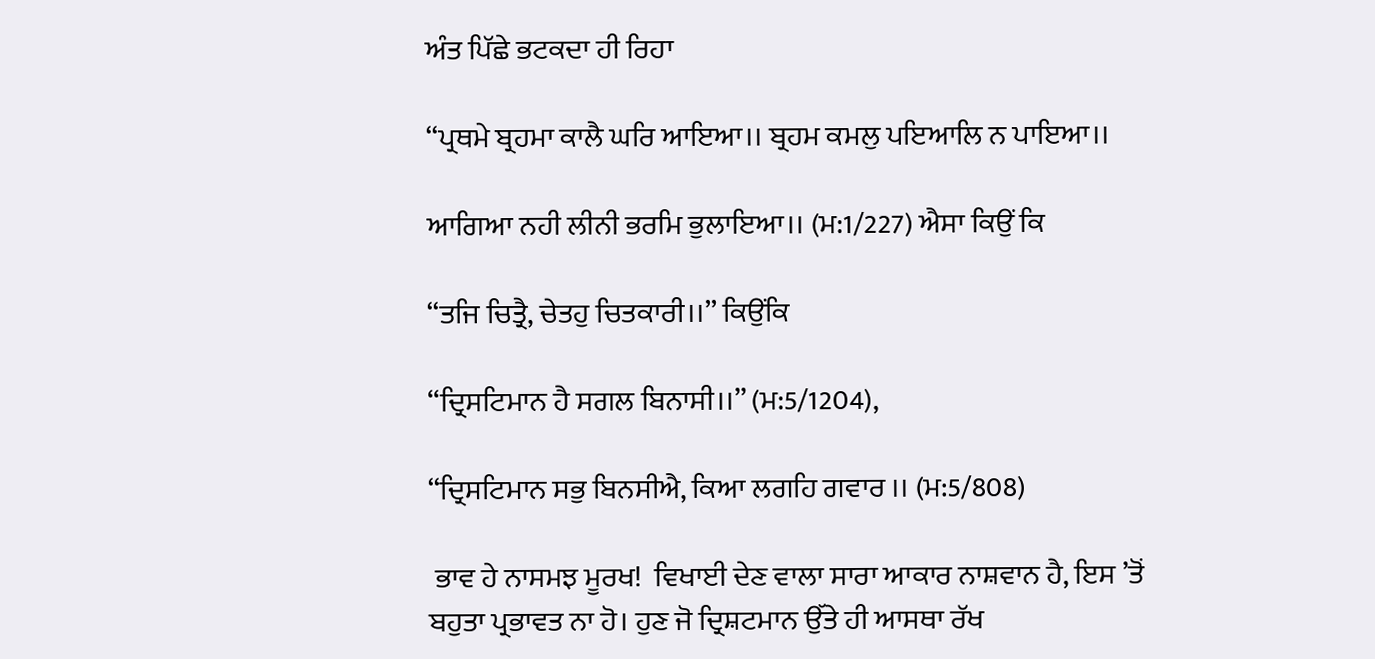ਅੰਤ ਪਿੱਛੇ ਭਟਕਦਾ ਹੀ ਰਿਹਾ

‘‘ਪ੍ਰਥਮੇ ਬ੍ਰਹਮਾ ਕਾਲੈ ਘਰਿ ਆਇਆ।। ਬ੍ਰਹਮ ਕਮਲੁ ਪਇਆਲਿ ਨ ਪਾਇਆ।।

ਆਗਿਆ ਨਹੀ ਲੀਨੀ ਭਰਮਿ ਭੁਲਾਇਆ।। (ਮ:1/227) ਐਸਾ ਕਿਉਂ ਕਿ

‘‘ਤਜਿ ਚਿਤ੍ਰੈ, ਚੇਤਹੁ ਚਿਤਕਾਰੀ।।’’ ਕਿਉਂਕਿ

‘‘ਦ੍ਰਿਸਟਿਮਾਨ ਹੈ ਸਗਲ ਬਿਨਾਸੀ।।’’ (ਮ:5/1204),

‘‘ਦ੍ਰਿਸਟਿਮਾਨ ਸਭੁ ਬਿਨਸੀਐ, ਕਿਆ ਲਗਹਿ ਗਵਾਰ ।। (ਮ:5/808)

 ਭਾਵ ਹੇ ਨਾਸਮਝ ਮੂਰਖ!  ਵਿਖਾਈ ਦੇਣ ਵਾਲਾ ਸਾਰਾ ਆਕਾਰ ਨਾਸ਼ਵਾਨ ਹੈ, ਇਸ ’ਤੋਂ ਬਹੁਤਾ ਪ੍ਰਭਾਵਤ ਨਾ ਹੋ। ਹੁਣ ਜੋ ਦ੍ਰਿਸ਼ਟਮਾਨ ਉੱਤੇ ਹੀ ਆਸਥਾ ਰੱਖ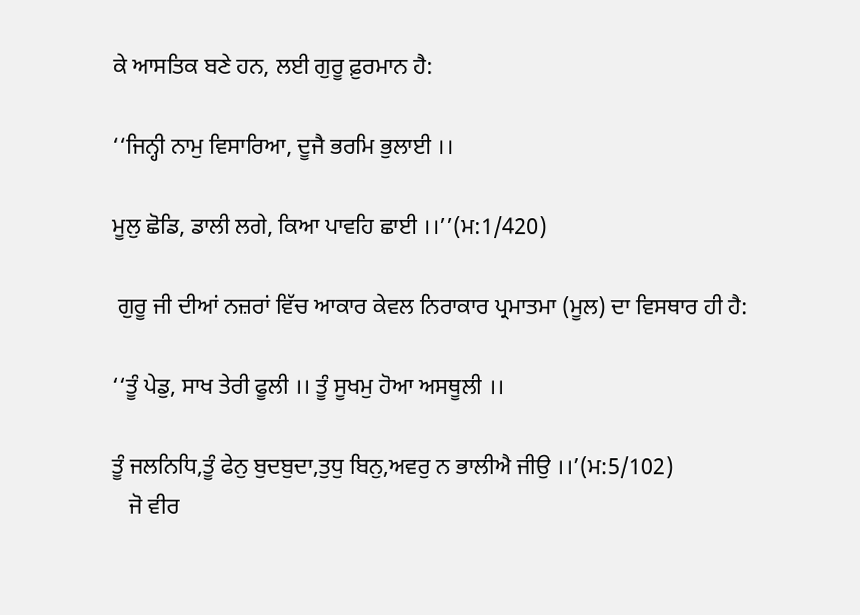ਕੇ ਆਸਤਿਕ ਬਣੇ ਹਨ, ਲਈ ਗੁਰੂ ਫ਼ੁਰਮਾਨ ਹੈ:

‘‘ਜਿਨ੍ਹੀ ਨਾਮੁ ਵਿਸਾਰਿਆ, ਦੂਜੈ ਭਰਮਿ ਭੁਲਾਈ ।।

ਮੂਲੁ ਛੋਡਿ, ਡਾਲੀ ਲਗੇ, ਕਿਆ ਪਾਵਹਿ ਛਾਈ ।।’’(ਮ:1/420)

 ਗੁਰੂ ਜੀ ਦੀਆਂ ਨਜ਼ਰਾਂ ਵਿੱਚ ਆਕਾਰ ਕੇਵਲ ਨਿਰਾਕਾਰ ਪ੍ਰਮਾਤਮਾ (ਮੂਲ) ਦਾ ਵਿਸਥਾਰ ਹੀ ਹੈ:

‘‘ਤੂੰ ਪੇਡੁ, ਸਾਖ ਤੇਰੀ ਫੂਲੀ ।। ਤੂੰ ਸੂਖਮੁ ਹੋਆ ਅਸਥੂਲੀ ।।

ਤੂੰ ਜਲਨਿਧਿ,ਤੂੰ ਫੇਨੁ ਬੁਦਬੁਦਾ,ਤੁਧੁ ਬਿਨੁ,ਅਵਰੁ ਨ ਭਾਲੀਐ ਜੀਉ ।।’(ਮ:5/102)
   ਜੋ ਵੀਰ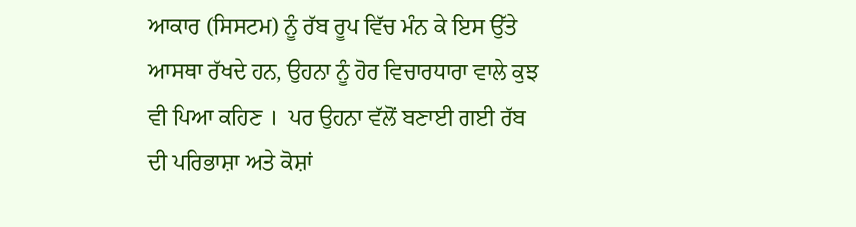ਆਕਾਰ (ਸਿਸਟਮ) ਨੂੰ ਰੱਬ ਰੂਪ ਵਿੱਚ ਮੰਨ ਕੇ ਇਸ ਉੱਤੇ ਆਸਥਾ ਰੱਖਦੇ ਹਨ, ਉਹਨਾ ਨੂੰ ਹੋਰ ਵਿਚਾਰਧਾਰਾ ਵਾਲੇ ਕੁਝ ਵੀ ਪਿਆ ਕਹਿਣ ।  ਪਰ ਉਹਨਾ ਵੱਲੋਂ ਬਣਾਈ ਗਈ ਰੱਬ ਦੀ ਪਰਿਭਾਸ਼ਾ ਅਤੇ ਕੋਸ਼ਾਂ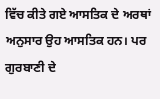ਵਿੱਚ ਕੀਤੇ ਗਏ ਆਸਤਿਕ ਦੇ ਅਰਥਾਂ ਅਨੁਸਾਰ ਉਹ ਆਸਤਿਕ ਹਨ। ਪਰ ਗੁਰਬਾਣੀ ਦੇ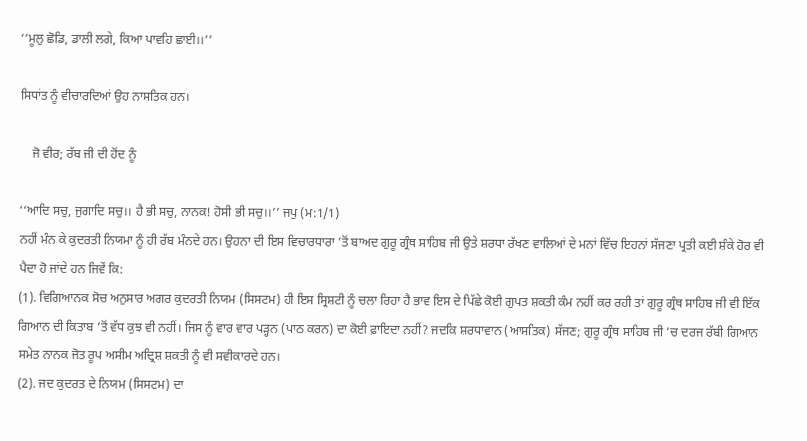‘‘ਮੂਲੁ ਛੋਡਿ, ਡਾਲੀ ਲਗੇ, ਕਿਆ ਪਾਵਹਿ ਛਾਈ।।’’

ਸਿਧਾਂਤ ਨੂੰ ਵੀਚਾਰਦਿਆਂ ਉਹ ਨਾਸਤਿਕ ਹਨ।

    ਜੋ ਵੀਰ; ਰੱਬ ਜੀ ਦੀ ਹੋਂਦ ਨੂੰ

‘‘ਆਦਿ ਸਚੁ, ਜੁਗਾਦਿ ਸਚੁ।। ਹੈ ਭੀ ਸਚੁ, ਨਾਨਕ! ਹੋਸੀ ਭੀ ਸਚੁ।।’’ ਜਪੁ (ਮ:1/1)
ਨਹੀਂ ਮੰਨ ਕੇ ਕੁਦਰਤੀ ਨਿਯਮਾ ਨੂੰ ਹੀ ਰੱਬ ਮੰਨਦੇ ਹਨ। ਉਹਨਾ ਦੀ ਇਸ ਵਿਚਾਰਧਾਰਾ ’ਤੋਂ ਬਾਅਦ ਗੁਰੂ ਗ੍ਰੰਥ ਸਾਹਿਬ ਜੀ ਉਤੇ ਸ਼ਰਧਾ ਰੱਖਣ ਵਾਲਿਆਂ ਦੇ ਮਨਾਂ ਵਿੱਚ ਇਹਨਾਂ ਸੱਜਣਾ ਪ੍ਰਤੀ ਕਈ ਸ਼ੰਕੇ ਹੋਰ ਵੀ ਪੈਦਾ ਹੋ ਜਾਂਦੇ ਹਨ ਜਿਵੇਂ ਕਿ:
(1). ਵਿਗਿਆਨਕ ਸੋਚ ਅਨੁਸਾਰ ਅਗਰ ਕੁਦਰਤੀ ਨਿਯਮ (ਸਿਸਟਮ) ਹੀ ਇਸ ਸ੍ਰਿਸ਼ਟੀ ਨੂੰ ਚਲਾ ਰਿਹਾ ਹੈ ਭਾਵ ਇਸ ਦੇ ਪਿੱਛੇ ਕੋਈ ਗੁਪਤ ਸ਼ਕਤੀ ਕੰਮ ਨਹੀਂ ਕਰ ਰਹੀ ਤਾਂ ਗੁਰੂ ਗ੍ਰੰਥ ਸਾਹਿਬ ਜੀ ਵੀ ਇੱਕ ਗਿਆਨ ਦੀ ਕਿਤਾਬ ’ਤੋਂ ਵੱਧ ਕੁਝ ਵੀ ਨਹੀਂ। ਜਿਸ ਨੂੰ ਵਾਰ ਵਾਰ ਪੜ੍ਹਨ (ਪਾਠ ਕਰਨ) ਦਾ ਕੋਈ ਫ਼ਾਇਦਾ ਨਹੀਂ? ਜਦਕਿ ਸ਼ਰਧਾਵਾਨ (ਆਸਤਿਕ) ਸੱਜਣ; ਗੁਰੂ ਗ੍ਰੰਥ ਸਾਹਿਬ ਜੀ ’ਚ ਦਰਜ ਰੱਬੀ ਗਿਆਨ ਸਮੇਤ ਨਾਨਕ ਜੋਤ ਰੂਪ ਅਸੀਮ ਅਦ੍ਰਿਸ਼ ਸ਼ਕਤੀ ਨੂੰ ਵੀ ਸਵੀਕਾਰਦੇ ਹਨ।
(2). ਜਦ ਕੁਦਰਤ ਦੇ ਨਿਯਮ (ਸਿਸਟਮ) ਦਾ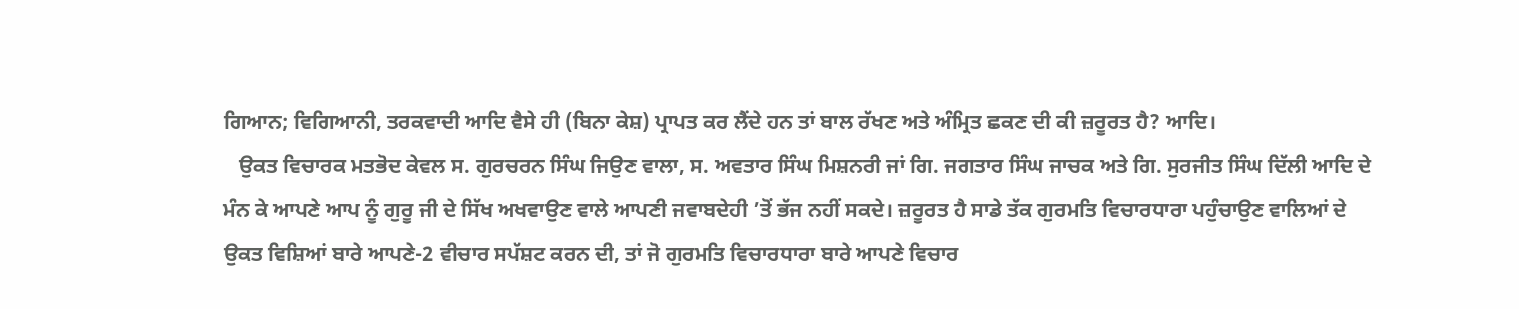ਗਿਆਨ; ਵਿਗਿਆਨੀ, ਤਰਕਵਾਦੀ ਆਦਿ ਵੈਸੇ ਹੀ (ਬਿਨਾ ਕੇਸ਼) ਪ੍ਰਾਪਤ ਕਰ ਲੈਂਦੇ ਹਨ ਤਾਂ ਬਾਲ ਰੱਖਣ ਅਤੇ ਅੰਮ੍ਰਿਤ ਛਕਣ ਦੀ ਕੀ ਜ਼ਰੂਰਤ ਹੈ? ਆਦਿ।
   ਉਕਤ ਵਿਚਾਰਕ ਮਤਭੋਦ ਕੇਵਲ ਸ. ਗੁਰਚਰਨ ਸਿੰਘ ਜਿਉਣ ਵਾਲਾ, ਸ. ਅਵਤਾਰ ਸਿੰਘ ਮਿਸ਼ਨਰੀ ਜਾਂ ਗਿ. ਜਗਤਾਰ ਸਿੰਘ ਜਾਚਕ ਅਤੇ ਗਿ. ਸੁਰਜੀਤ ਸਿੰਘ ਦਿੱਲੀ ਆਦਿ ਦੇ ਮੰਨ ਕੇ ਆਪਣੇ ਆਪ ਨੂੰ ਗੁਰੂ ਜੀ ਦੇ ਸਿੱਖ ਅਖਵਾਉਣ ਵਾਲੇ ਆਪਣੀ ਜਵਾਬਦੇਹੀ ’ਤੋਂ ਭੱਜ ਨਹੀਂ ਸਕਦੇ। ਜ਼ਰੂਰਤ ਹੈ ਸਾਡੇ ਤੱਕ ਗੁਰਮਤਿ ਵਿਚਾਰਧਾਰਾ ਪਹੁੰਚਾਉਣ ਵਾਲਿਆਂ ਦੇ ਉਕਤ ਵਿਸ਼ਿਆਂ ਬਾਰੇ ਆਪਣੇ-2 ਵੀਚਾਰ ਸਪੱਸ਼ਟ ਕਰਨ ਦੀ, ਤਾਂ ਜੋ ਗੁਰਮਤਿ ਵਿਚਾਰਧਾਰਾ ਬਾਰੇ ਆਪਣੇ ਵਿਚਾਰ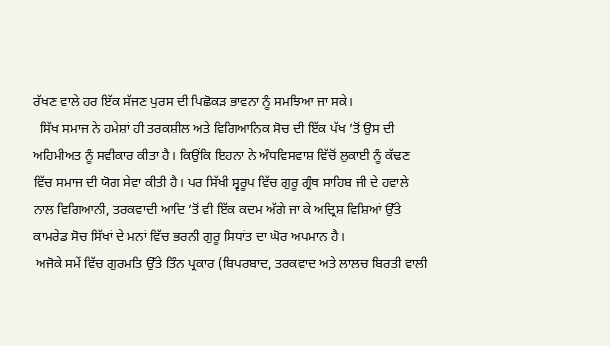ਰੱਖਣ ਵਾਲੇ ਹਰ ਇੱਕ ਸੱਜਣ ਪੁਰਸ ਦੀ ਪਿਛੋਕੜ ਭਾਵਨਾ ਨੂੰ ਸਮਝਿਆ ਜਾ ਸਕੇ।
  ਸਿੱਖ ਸਮਾਜ ਨੇ ਹਮੇਸ਼ਾਂ ਹੀ ਤਰਕਸ਼ੀਲ ਅਤੇ ਵਿਗਿਆਨਿਕ ਸੋਚ ਦੀ ਇੱਕ ਪੱਖ ’ਤੋਂ ਉਸ ਦੀ ਅਹਿਮੀਅਤ ਨੂੰ ਸਵੀਕਾਰ ਕੀਤਾ ਹੈ। ਕਿਉਂਕਿ ਇਹਨਾ ਨੇ ਅੰਧਵਿਸਵਾਸ਼ ਵਿੱਚੋਂ ਲੁਕਾਈ ਨੂੰ ਕੱਢਣ ਵਿੱਚ ਸਮਾਜ ਦੀ ਯੋਗ ਸੇਵਾ ਕੀਤੀ ਹੈ। ਪਰ ਸਿੱਖੀ ਸ੍ਵਰੂਪ ਵਿੱਚ ਗੁਰੂ ਗ੍ਰੰਥ ਸਾਹਿਬ ਜੀ ਦੇ ਹਵਾਲੇ ਨਾਲ ਵਿਗਿਆਨੀ, ਤਰਕਵਾਦੀ ਆਦਿ ’ਤੋਂ ਵੀ ਇੱਕ ਕਦਮ ਅੱਗੇ ਜਾ ਕੇ ਅਦ੍ਰਿਸ਼ ਵਿਸ਼ਿਆਂ ਉੱਤੇ ਕਾਮਰੇਡ ਸੋਚ ਸਿੱਖਾਂ ਦੇ ਮਨਾਂ ਵਿੱਚ ਭਰਨੀ ਗੁਰੂ ਸਿਧਾਂਤ ਦਾ ਘੋਰ ਅਪਮਾਨ ਹੈ।
 ਅਜੋਕੇ ਸਮੇਂ ਵਿੱਚ ਗੁਰਮਤਿ ਉੱਤੇ ਤਿੰਨ ਪ੍ਰਕਾਰ (ਬਿਪਰਬਾਦ, ਤਰਕਵਾਦ ਅਤੇ ਲਾਲਚ ਬਿਰਤੀ ਵਾਲੀ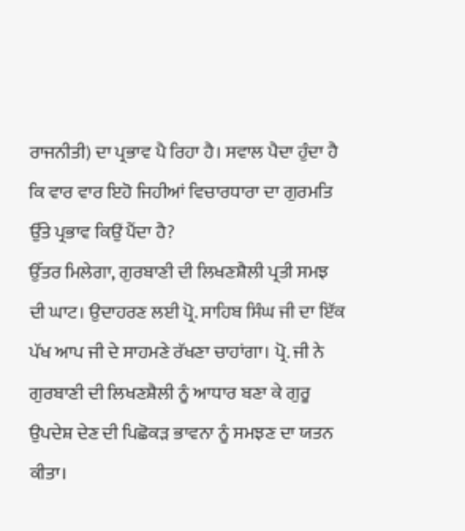ਰਾਜਨੀਤੀ) ਦਾ ਪ੍ਰਭਾਵ ਪੈ ਰਿਹਾ ਹੈ। ਸਵਾਲ ਪੈਦਾ ਹੁੰਦਾ ਹੈ ਕਿ ਵਾਰ ਵਾਰ ਇਹੋ ਜਿਹੀਆਂ ਵਿਚਾਰਧਾਰਾ ਦਾ ਗੁਰਮਤਿ ਉੱਤੇ ਪ੍ਰਭਾਵ ਕਿਉਂ ਪੈਂਦਾ ਹੈ?
ਉੱਤਰ ਮਿਲੇਗਾ, ਗੁਰਬਾਣੀ ਦੀ ਲਿਖਣਸ਼ੈਲੀ ਪ੍ਰਤੀ ਸਮਝ ਦੀ ਘਾਟ। ਉਦਾਹਰਣ ਲਈ ਪ੍ਰੋ. ਸਾਹਿਬ ਸਿੰਘ ਜੀ ਦਾ ਇੱਕ ਪੱਖ ਆਪ ਜੀ ਦੇ ਸਾਹਮਣੇ ਰੱਖਣਾ ਚਾਹਾਂਗਾ। ਪ੍ਰੋ. ਜੀ ਨੇ ਗੁਰਬਾਣੀ ਦੀ ਲਿਖਣਸ਼ੈਲੀ ਨੂੰ ਆਧਾਰ ਬਣਾ ਕੇ ਗੁਰੂ ਉਪਦੇਸ਼ ਦੇਣ ਦੀ ਪਿਛੋਕੜ ਭਾਵਨਾ ਨੂੰ ਸਮਝਣ ਦਾ ਯਤਨ ਕੀਤਾ।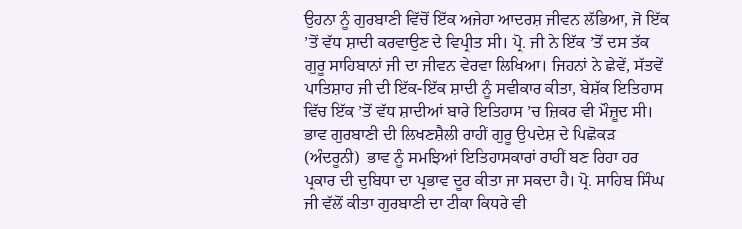ਉਹਨਾ ਨੂੰ ਗੁਰਬਾਣੀ ਵਿੱਚੋਂ ਇੱਕ ਅਜੇਹਾ ਆਦਰਸ਼ ਜੀਵਨ ਲੱਭਿਆ, ਜੋ ਇੱਕ ’ਤੋਂ ਵੱਧ ਸ਼ਾਦੀ ਕਰਵਾਉਣ ਦੇ ਵਿਪ੍ਰੀਤ ਸੀ। ਪ੍ਰੋ. ਜੀ ਨੇ ਇੱਕ ’ਤੋਂ ਦਸ ਤੱਕ ਗੁਰੂ ਸਾਹਿਬਾਨਾਂ ਜੀ ਦਾ ਜੀਵਨ ਵੇਰਵਾ ਲਿਖਿਆ। ਜਿਹਨਾਂ ਨੇ ਛੇਵੇਂ, ਸੱਤਵੇਂ ਪਾਤਿਸ਼ਾਹ ਜੀ ਦੀ ਇੱਕ-ਇੱਕ ਸ਼ਾਦੀ ਨੂੰ ਸਵੀਕਾਰ ਕੀਤਾ, ਬੇਸ਼ੱਕ ਇਤਿਹਾਸ ਵਿੱਚ ਇੱਕ ’ਤੋਂ ਵੱਧ ਸ਼ਾਦੀਆਂ ਬਾਰੇ ਇਤਿਹਾਸ ’ਚ ਜ਼ਿਕਰ ਵੀ ਮੌਜ਼ੂਦ ਸੀ। ਭਾਵ ਗੁਰਬਾਣੀ ਦੀ ਲਿਖਣਸ਼ੈਲੀ ਰਾਹੀਂ ਗੁਰੂ ਉਪਦੇਸ਼ ਦੇ ਪਿਛੋਕੜ (ਅੰਦਰੂਨੀ)  ਭਾਵ ਨੂੰ ਸਮਝਿਆਂ ਇਤਿਹਾਸਕਾਰਾਂ ਰਾਹੀਂ ਬਣ ਰਿਹਾ ਹਰ ਪ੍ਰਕਾਰ ਦੀ ਦੁਬਿਧਾ ਦਾ ਪ੍ਰਭਾਵ ਦੂਰ ਕੀਤਾ ਜਾ ਸਕਦਾ ਹੈ। ਪ੍ਰੋ. ਸਾਹਿਬ ਸਿੰਘ ਜੀ ਵੱਲੋਂ ਕੀਤਾ ਗੁਰਬਾਣੀ ਦਾ ਟੀਕਾ ਕਿਧਰੇ ਵੀ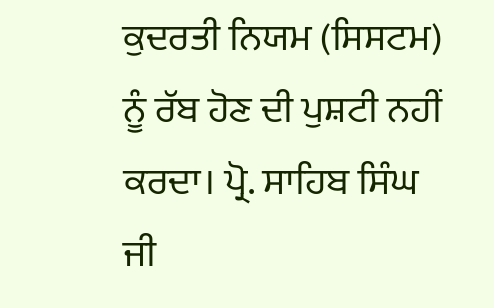ਕੁਦਰਤੀ ਨਿਯਮ (ਸਿਸਟਮ) ਨੂੰ ਰੱਬ ਹੋਣ ਦੀ ਪੁਸ਼ਟੀ ਨਹੀਂ ਕਰਦਾ। ਪ੍ਰੋ. ਸਾਹਿਬ ਸਿੰਘ ਜੀ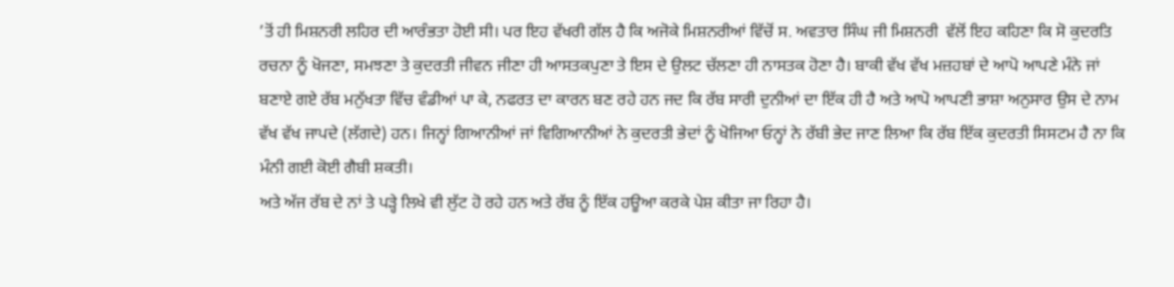’ਤੋਂ ਹੀ ਮਿਸ਼ਨਰੀ ਲਹਿਰ ਦੀ ਆਰੰਭਤਾ ਹੋਈ ਸੀ। ਪਰ ਇਹ ਵੱਖਰੀ ਗੱਲ ਹੈ ਕਿ ਅਜੋਕੇ ਮਿਸ਼ਨਰੀਆਂ ਵਿੱਚੋਂ ਸ. ਅਵਤਾਰ ਸਿੰਘ ਜੀ ਮਿਸ਼ਨਰੀ  ਵੱਲੋਂ ਇਹ ਕਹਿਣਾ ਕਿ ਸੋ ਕੁਦਰਤਿ ਰਚਨਾ ਨੂੰ ਖੋਜਣਾ, ਸਮਝਣਾ ਤੇ ਕੁਦਰਤੀ ਜੀਵਨ ਜੀਣਾ ਹੀ ਆਸਤਕਪੁਣਾ ਤੇ ਇਸ ਦੇ ਉਲਟ ਚੱਲਣਾ ਹੀ ਨਾਸਤਕ ਹੋਣਾ ਹੈ। ਬਾਕੀ ਵੱਖ ਵੱਖ ਮਜ਼ਹਬਾਂ ਦੇ ਆਪੋ ਆਪਣੇ ਮੰਨੇ ਜਾਂ ਬਣਾਏ ਗਏ ਰੱਬ ਮਨੁੱਖਤਾ ਵਿੱਚ ਵੰਡੀਆਂ ਪਾ ਕੇ, ਨਫਰਤ ਦਾ ਕਾਰਨ ਬਣ ਰਹੇ ਹਨ ਜਦ ਕਿ ਰੱਬ ਸਾਰੀ ਦੁਨੀਆਂ ਦਾ ਇੱਕ ਹੀ ਹੈ ਅਤੇ ਆਪੋ ਆਪਣੀ ਭਾਸ਼ਾ ਅਨੁਸਾਰ ਉਸ ਦੇ ਨਾਮ ਵੱਖ ਵੱਖ ਜਾਪਦੇ (ਲੱਗਦੇ) ਹਨ। ਜਿਨ੍ਹਾਂ ਗਿਆਨੀਆਂ ਜਾਂ ਵਿਗਿਆਨੀਆਂ ਨੇ ਕੁਦਰਤੀ ਭੇਦਾਂ ਨੂੰ ਖੋਜਿਆ ਓਨ੍ਹਾਂ ਨੇ ਰੱਬੀ ਭੇਦ ਜਾਣ ਲਿਆ ਕਿ ਰੱਬ ਇੱਕ ਕੁਦਰਤੀ ਸਿਸਟਮ ਹੈ ਨਾ ਕਿ ਮੰਨੀ ਗਈ ਕੋਈ ਗੈਬੀ ਸ਼ਕਤੀ।
ਅਤੇ ਅੱਜ ਰੱਬ ਦੇ ਨਾਂ ਤੇ ਪੜ੍ਹੇ ਲਿਖੇ ਵੀ ਲੁੱਟ ਹੋ ਰਹੇ ਹਨ ਅਤੇ ਰੱਬ ਨੂੰ ਇੱਕ ਹਊਆ ਕਰਕੇ ਪੇਸ਼ ਕੀਤਾ ਜਾ ਰਿਹਾ ਹੈ।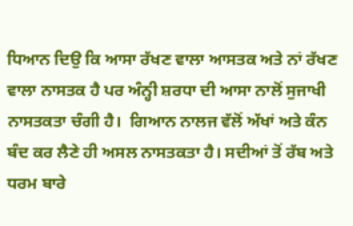ਧਿਆਨ ਦਿਉ ਕਿ ਆਸਾ ਰੱਖਣ ਵਾਲਾ ਆਸਤਕ ਅਤੇ ਨਾਂ ਰੱਖਣ ਵਾਲਾ ਨਾਸਤਕ ਹੈ ਪਰ ਅੰਨ੍ਹੀ ਸ਼ਰਧਾ ਦੀ ਆਸਾ ਨਾਲੋਂ ਸੁਜਾਖੀ ਨਾਸਤਕਤਾ ਚੰਗੀ ਹੈ।  ਗਿਆਨ ਨਾਲਜ ਵੱਲੋਂ ਅੱਖਾਂ ਅਤੇ ਕੰਨ ਬੰਦ ਕਰ ਲੈਣੇ ਹੀ ਅਸਲ ਨਾਸਤਕਤਾ ਹੈ। ਸਦੀਆਂ ਤੋਂ ਰੱਬ ਅਤੇ ਧਰਮ ਬਾਰੇ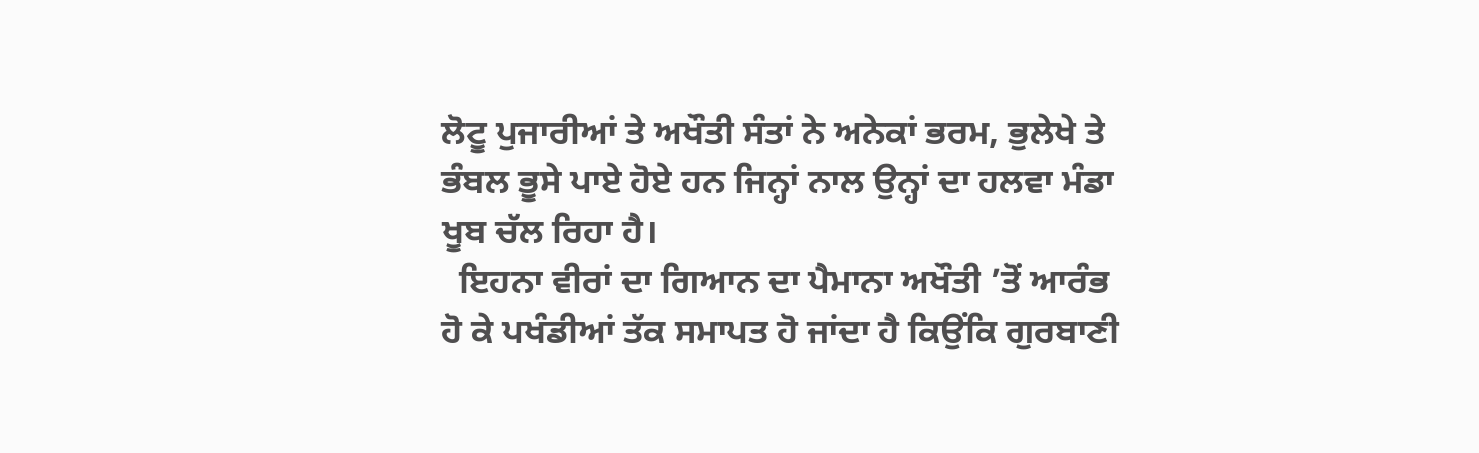ਲੋਟੂ ਪੁਜਾਰੀਆਂ ਤੇ ਅਖੌਤੀ ਸੰਤਾਂ ਨੇ ਅਨੇਕਾਂ ਭਰਮ, ਭੁਲੇਖੇ ਤੇ ਭੰਬਲ ਭੂਸੇ ਪਾਏ ਹੋਏ ਹਨ ਜਿਨ੍ਹਾਂ ਨਾਲ ਉਨ੍ਹਾਂ ਦਾ ਹਲਵਾ ਮੰਡਾ ਖੂਬ ਚੱਲ ਰਿਹਾ ਹੈ।
  ਇਹਨਾ ਵੀਰਾਂ ਦਾ ਗਿਆਨ ਦਾ ਪੈਮਾਨਾ ਅਖੌਤੀ ’ਤੋਂ ਆਰੰਭ ਹੋ ਕੇ ਪਖੰਡੀਆਂ ਤੱਕ ਸਮਾਪਤ ਹੋ ਜਾਂਦਾ ਹੈ ਕਿਉਂਕਿ ਗੁਰਬਾਣੀ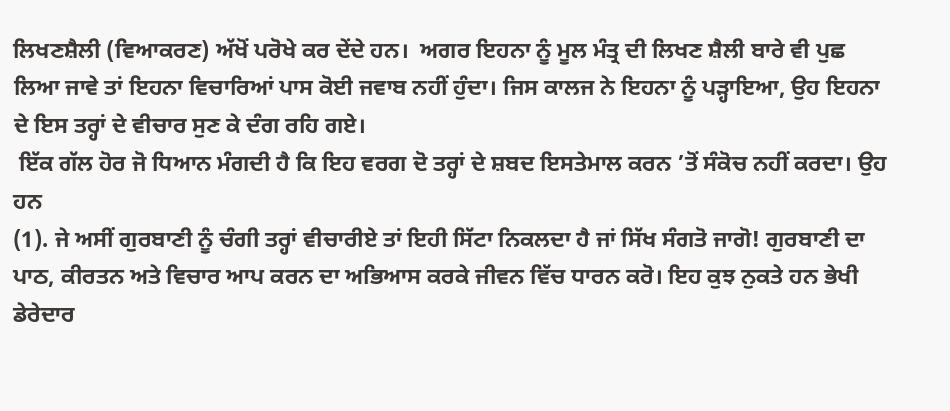ਲਿਖਣਸ਼ੈਲੀ (ਵਿਆਕਰਣ) ਅੱਖੋਂ ਪਰੋਖੇ ਕਰ ਦੇਂਦੇ ਹਨ।  ਅਗਰ ਇਹਨਾ ਨੂੰ ਮੂਲ ਮੰਤ੍ਰ ਦੀ ਲਿਖਣ ਸ਼ੈਲੀ ਬਾਰੇ ਵੀ ਪੁਛ ਲਿਆ ਜਾਵੇ ਤਾਂ ਇਹਨਾ ਵਿਚਾਰਿਆਂ ਪਾਸ ਕੋਈ ਜਵਾਬ ਨਹੀਂ ਹੁੰਦਾ। ਜਿਸ ਕਾਲਜ ਨੇ ਇਹਨਾ ਨੂੰ ਪੜ੍ਹਾਇਆ, ਉਹ ਇਹਨਾ ਦੇ ਇਸ ਤਰ੍ਹਾਂ ਦੇ ਵੀਚਾਰ ਸੁਣ ਕੇ ਦੰਗ ਰਹਿ ਗਏ।
 ਇੱਕ ਗੱਲ ਹੋਰ ਜੋ ਧਿਆਨ ਮੰਗਦੀ ਹੈ ਕਿ ਇਹ ਵਰਗ ਦੋ ਤਰ੍ਹਾਂ ਦੇ ਸ਼ਬਦ ਇਸਤੇਮਾਲ ਕਰਨ ’ਤੋਂ ਸੰਕੋਚ ਨਹੀਂ ਕਰਦਾ। ਉਹ ਹਨ
(1). ਜੇ ਅਸੀਂ ਗੁਰਬਾਣੀ ਨੂੰ ਚੰਗੀ ਤਰ੍ਹਾਂ ਵੀਚਾਰੀਏ ਤਾਂ ਇਹੀ ਸਿੱਟਾ ਨਿਕਲਦਾ ਹੈ ਜਾਂ ਸਿੱਖ ਸੰਗਤੋ ਜਾਗੋ! ਗੁਰਬਾਣੀ ਦਾ ਪਾਠ, ਕੀਰਤਨ ਅਤੇ ਵਿਚਾਰ ਆਪ ਕਰਨ ਦਾ ਅਭਿਆਸ ਕਰਕੇ ਜੀਵਨ ਵਿੱਚ ਧਾਰਨ ਕਰੋ। ਇਹ ਕੁਝ ਨੁਕਤੇ ਹਨ ਭੇਖੀ ਡੇਰੇਦਾਰ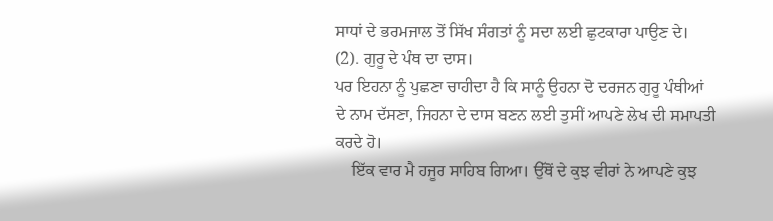ਸਾਧਾਂ ਦੇ ਭਰਮਜਾਲ ਤੋਂ ਸਿੱਖ ਸੰਗਤਾਂ ਨੂੰ ਸਦਾ ਲਈ ਛੁਟਕਾਰਾ ਪਾਉਣ ਦੇ।
(2). ਗੁਰੂ ਦੇ ਪੰਥ ਦਾ ਦਾਸ।
ਪਰ ਇਹਨਾ ਨੂੰ ਪੁਛਣਾ ਚਾਹੀਦਾ ਹੈ ਕਿ ਸਾਨੂੰ ਉਹਨਾ ਦੋ ਦਰਜਨ ਗੁਰੂ ਪੰਥੀਆਂ ਦੇ ਨਾਮ ਦੱਸਣਾ, ਜਿਹਨਾ ਦੇ ਦਾਸ ਬਣਨ ਲਈ ਤੁਸੀਂ ਆਪਣੇ ਲੇਖ ਦੀ ਸਮਾਪਤੀ ਕਰਦੇ ਹੋ।
    ਇੱਕ ਵਾਰ ਮੈ ਹਜੂਰ ਸਾਹਿਬ ਗਿਆ। ਉੱਥੋਂ ਦੇ ਕੁਝ ਵੀਰਾਂ ਨੇ ਆਪਣੇ ਕੁਝ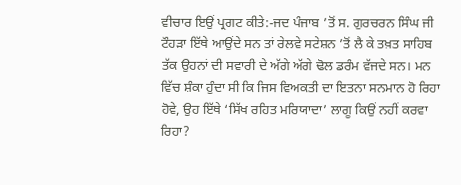ਵੀਚਾਰ ਇਉਂ ਪ੍ਰਗਟ ਕੀਤੇ:-ਜਦ ਪੰਜਾਬ ’ਤੋਂ ਸ. ਗੁਰਚਰਨ ਸਿੰਘ ਜੀ ਟੌਹੜਾ ਇੱਥੇ ਆਉਂਦੇ ਸਨ ਤਾਂ ਰੇਲਵੇ ਸਟੇਸ਼ਨ ’ਤੋਂ ਲੈ ਕੇ ਤਖ਼ਤ ਸਾਹਿਬ ਤੱਕ ਉਹਨਾਂ ਦੀ ਸਵਾਰੀ ਦੇ ਅੱਗੇ ਅੱਗੇ ਢੋਲ ਡਰੰਮ ਵੱਜਦੇ ਸਨ। ਮਨ ਵਿੱਚ ਸ਼ੰਕਾ ਹੁੰਦਾ ਸੀ ਕਿ ਜਿਸ ਵਿਅਕਤੀ ਦਾ ਇਤਨਾ ਸਨਮਾਨ ਹੋ ਰਿਹਾ ਹੋਵੇ, ਉਹ ਇੱਥੇ ‘ਸਿੱਖ ਰਹਿਤ ਮਰਿਯਾਦਾ’ ਲਾਗੂ ਕਿਉਂ ਨਹੀਂ ਕਰਵਾ ਰਿਹਾ?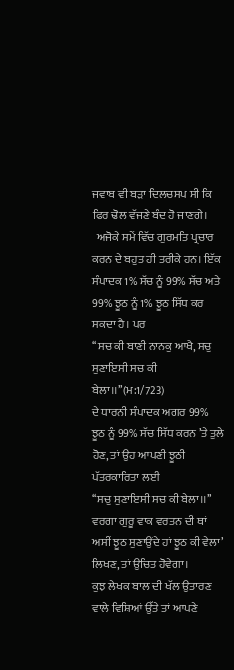ਜਵਾਬ ਵੀ ਬੜਾ ਦਿਲਚਸਪ ਸੀ ਕਿ ਫਿਰ ਢੋਲ ਵੱਜਣੇ ਬੰਦ ਹੋ ਜਾਣਗੇ।
  ਅਜੋਕੇ ਸਮੇਂ ਵਿੱਚ ਗੁਰਮਤਿ ਪ੍ਰਚਾਰ ਕਰਨ ਦੇ ਬਹੁਤ ਹੀ ਤਰੀਕੇ ਹਨ। ਇੱਕ ਸੰਪਾਦਕ 1% ਸੱਚ ਨੂੰ 99% ਸੱਚ ਅਤੇ 99% ਝੂਠ ਨੂੰ 1% ਝੂਠ ਸਿੱਧ ਕਰ ਸਕਦਾ ਹੈ। ਪਰ
‘‘ਸਚ ਕੀ ਬਾਣੀ ਨਾਨਕੁ ਆਖੈ, ਸਚੁ ਸੁਣਾਇਸੀ ਸਚ ਕੀ ਬੇਲਾ।।’’(ਮ:1/723)
ਦੇ ਧਾਰਨੀ ਸੰਪਾਦਕ ਅਗਰ 99% ਝੂਠ ਨੂੰ 99% ਸੱਚ ਸਿੱਧ ਕਰਨ ’ਤੇ ਤੁਲੇ ਹੋਣ, ਤਾਂ ਉਹ ਆਪਣੀ ਝੂਠੀ ਪੱਤਰਕਾਰਿਤਾ ਲਈ
‘‘ਸਚੁ ਸੁਣਾਇਸੀ ਸਚ ਕੀ ਬੇਲਾ।।’’ ਵਰਗਾ ਗੁਰੂ ਵਾਕ ਵਰਤਨ ਦੀ ਥਾਂ
ਅਸੀਂ ਝੂਠ ਸੁਣਾਉਂਦੇ ਹਾਂ ਝੂਠ ਕੀ ਵੇਲਾ’ ਲਿਖਣ, ਤਾਂ ਉਚਿਤ ਹੋਵੇਗਾ।
ਕੁਝ ਲੇਖਕ ਬਾਲ ਦੀ ਖੱਲ ਉਤਾਰਣ ਵਾਲੇ ਵਿਸ਼ਿਆਂ ਉੱਤੇ ਤਾਂ ਆਪਣੇ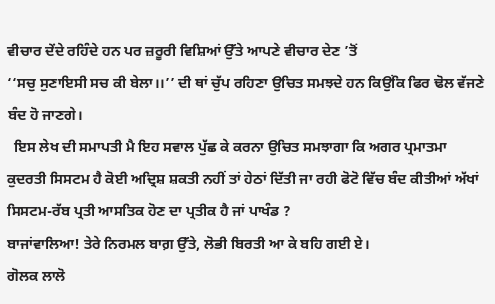ਵੀਚਾਰ ਦੇਂਦੇ ਰਹਿੰਦੇ ਹਨ ਪਰ ਜ਼ਰੂਰੀ ਵਿਸ਼ਿਆਂ ਉੱਤੇ ਆਪਣੇ ਵੀਚਾਰ ਦੇਣ ’ਤੋਂ
‘‘ਸਚੁ ਸੁਣਾਇਸੀ ਸਚ ਕੀ ਬੇਲਾ।।’’ ਦੀ ਥਾਂ ਚੁੱਪ ਰਹਿਣਾ ਉਚਿਤ ਸਮਝਦੇ ਹਨ ਕਿਉਂਕਿ ਫਿਰ ਢੋਲ ਵੱਜਣੇ ਬੰਦ ਹੋ ਜਾਣਗੇ।
  ਇਸ ਲੇਖ ਦੀ ਸਮਾਪਤੀ ਮੈ ਇਹ ਸਵਾਲ ਪੁੱਛ ਕੇ ਕਰਨਾ ਉਚਿਤ ਸਮਝਾਗਾ ਕਿ ਅਗਰ ਪ੍ਰਮਾਤਮਾ ਕੁਦਰਤੀ ਸਿਸਟਮ ਹੈ ਕੋਈ ਅਦ੍ਰਿਸ਼ ਸ਼ਕਤੀ ਨਹੀਂ ਤਾਂ ਹੇਠਾਂ ਦਿੱਤੀ ਜਾ ਰਹੀ ਫੋਟੋ ਵਿੱਚ ਬੰਦ ਕੀਤੀਆਂ ਅੱਖਾਂ ਸਿਸਟਮ-ਰੱਬ ਪ੍ਰਤੀ ਆਸਤਿਕ ਹੋਣ ਦਾ ਪ੍ਰਤੀਕ ਹੈ ਜਾਂ ਪਾਖੰਡ ?
ਬਾਜਾਂਵਾਲਿਆ! ਤੇਰੇ ਨਿਰਮਲ ਬਾਗ਼ ਉੱਤੇ, ਲੋਭੀ ਬਿਰਤੀ ਆ ਕੇ ਬਹਿ ਗਈ ਏ।
ਗੋਲਕ ਲਾਲੋ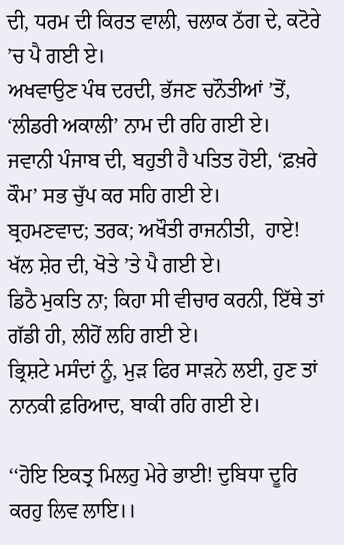ਦੀ, ਧਰਮ ਦੀ ਕਿਰਤ ਵਾਲੀ, ਚਲਾਕ ਠੱਗ ਦੇ, ਕਟੋਰੇ ’ਚ ਪੈ ਗਈ ਏ।
ਅਖਵਾਉਣ ਪੰਥ ਦਰਦੀ, ਭੱਜਣ ਚਨੌਤੀਆਂ ’ਤੋਂ, ‘ਲੀਡਰੀ ਅਕਾਲੀ’ ਨਾਮ ਦੀ ਰਹਿ ਗਈ ਏ।
ਜਵਾਨੀ ਪੰਜਾਬ ਦੀ, ਬਹੁਤੀ ਹੈ ਪਤਿਤ ਹੋਈ, ‘ਫ਼ਖ਼ਰੇ ਕੌਮ’ ਸਭ ਚੁੱਪ ਕਰ ਸਹਿ ਗਈ ਏ।
ਬ੍ਰਹਮਣਵਾਦ; ਤਰਕ; ਅਖੌਤੀ ਰਾਜਨੀਤੀ,  ਹਾਏ! ਖੱਲ ਸ਼ੇਰ ਦੀ, ਖੋਤੇ ’ਤੇ ਪੈ ਗਈ ਏ।
ਡਿਠੈ ਮੁਕਤਿ ਨਾ; ਕਿਹਾ ਸੀ ਵੀਚਾਰ ਕਰਨੀ, ਇੱਥੇ ਤਾਂ ਗੱਡੀ ਹੀ, ਲੀਹੋਂ ਲਹਿ ਗਈ ਏ।
ਭ੍ਰਿਸ਼ਟੇ ਮਸੰਦਾਂ ਨੂੰ, ਮੁੜ ਫਿਰ ਸਾੜਨੇ ਲਈ, ਹੁਣ ਤਾਂ ਨਾਨਕੀ ਫ਼ਰਿਆਦ, ਬਾਕੀ ਰਹਿ ਗਈ ਏ।

‘‘ਹੋਇ ਇਕਤ੍ਰ ਮਿਲਹੁ ਮੇਰੇ ਭਾਈ! ਦੁਬਿਧਾ ਦੂਰਿ ਕਰਹੁ ਲਿਵ ਲਾਇ।।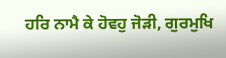ਹਰਿ ਨਾਮੈ ਕੇ ਹੋਵਹੁ ਜੋੜੀ, ਗੁਰਮੁਖਿ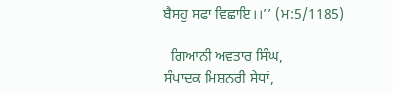ਬੈਸਹੁ ਸਫਾ ਵਿਛਾਇ।।’’ (ਮ:5/1185)

  ਗਿਆਨੀ ਅਵਤਾਰ ਸਿੰਘ,
ਸੰਪਾਦਕ ਮਿਸ਼ਨਰੀ ਸੇਧਾਂ,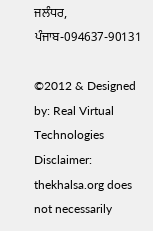ਜਲੰਧਰ,
ਪੰਜਾਬ-094637-90131

©2012 & Designed by: Real Virtual Technologies
Disclaimer: thekhalsa.org does not necessarily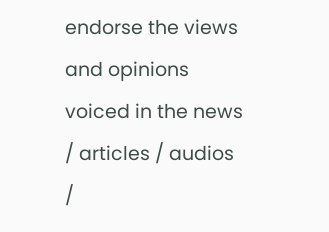endorse the views and opinions voiced in the news / articles / audios /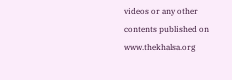videos or any other contents published on www.thekhalsa.org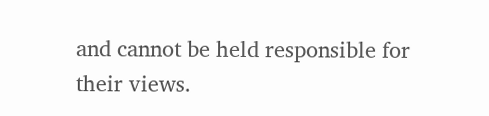and cannot be held responsible for their views.